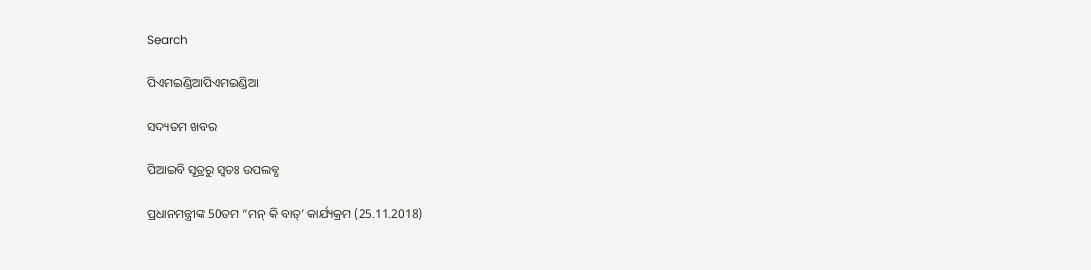Search

ପିଏମଇଣ୍ଡିଆପିଏମଇଣ୍ଡିଆ

ସଦ୍ୟତମ ଖବର

ପିଆଇବି ସୂତ୍ରରୁ ସ୍ବତଃ ଉପଲବ୍ଧ

ପ୍ରଧାନମନ୍ତ୍ରୀଙ୍କ 50ତମ “ମନ୍ କି ବାତ୍’ କାର୍ଯ୍ୟକ୍ରମ (25.11.2018)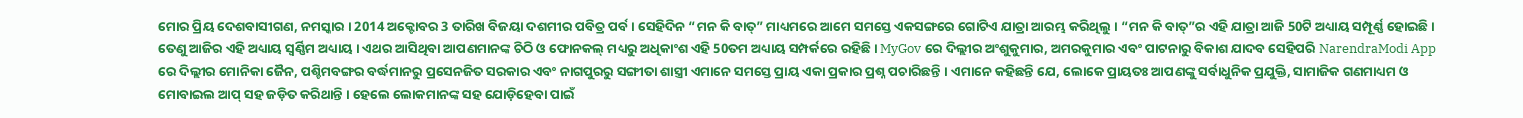ମୋର ପ୍ରିୟ ଦେଶବାସୀଗଣ, ନମସ୍କାର । 2014 ଅକ୍ଟୋବର 3 ତାରିଖ ବିଜୟା ଦଶମୀର ପବିତ୍ର ପର୍ବ । ସେହିଦିନ “ମନ କି ବାତ୍” ମାଧ୍ୟମରେ ଆମେ ସମସ୍ତେ ଏକସଙ୍ଗରେ ଗୋଟିଏ ଯାତ୍ରା ଆରମ୍ଭ କରିଥିଲୁ । “ମନ କି ବାତ୍”ର ଏହି ଯାତ୍ରା ଆଜି 50ଟି ଅଧ୍ୟାୟ ସମ୍ପୂର୍ଣ୍ଣ ହୋଇଛି । ତେଣୁ ଆଜିର ଏହି ଅଧ୍ୟାୟ ସ୍ୱର୍ଣ୍ଣିମ ଅଧ୍ୟାୟ । ଏଥର ଆସିଥିବା ଆପଣମାନଙ୍କ ଚିଠି ଓ ଫୋନକଲ୍ ମଧ୍ୟରୁ ଅଧିକାଂଶ ଏହି 50ତମ ଅଧ୍ୟାୟ ସମ୍ପର୍କରେ ରହିଛି । MyGov ରେ ଦିଲ୍ଲୀର ଅଂଶୁକୁମାର, ଅମରକୁମାର ଏବଂ ପାଟନାରୁ ବିକାଶ ଯାଦବ ସେହିପରି NarendraModi App ରେ ଦିଲ୍ଲୀର ମୋନିକା ଜୈନ, ପଶ୍ଚିମବଙ୍ଗର ବର୍ଦ୍ଧମାନରୁ ପ୍ରସେନଜିତ ସରକାର ଏବଂ ନାଗପୁରରୁ ସଙ୍ଗୀତା ଶାସ୍ତ୍ରୀ ଏମାନେ ସମସ୍ତେ ପ୍ରାୟ ଏକା ପ୍ରକାର ପ୍ରଶ୍ନ ପଚାରିଛନ୍ତି । ଏମାନେ କହିଛନ୍ତି ଯେ, ଲୋକେ ପ୍ରାୟତଃ ଆପଣଙ୍କୁ ସର୍ବାଧୁନିକ ପ୍ରଯୁକ୍ତି, ସାମାଜିକ ଗଣମାଧ୍ୟମ ଓ ମୋବାଇଲ ଆପ୍ ସହ ଜଡ଼ିତ କରିଥାନ୍ତି । ହେଲେ ଲୋକମାନଙ୍କ ସହ ଯୋଡ଼ିହେବା ପାଇଁ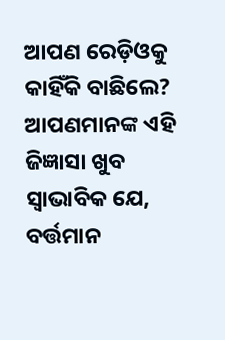ଆପଣ ରେଡ଼ିଓକୁ କାହିଁକି ବାଛିଲେ? ଆପଣମାନଙ୍କ ଏହି ଜିଜ୍ଞାସା ଖୁବ ସ୍ୱାଭାବିକ ଯେ, ବର୍ତ୍ତମାନ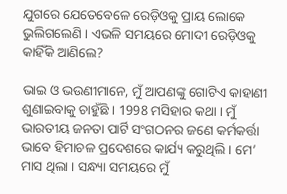ଯୁଗରେ ଯେତେବେଳେ ରେଡ଼ିଓକୁ ପ୍ରାୟ ଲୋକେ ଭୁଲିଗଲେଣି । ଏଭଳି ସମୟରେ ମୋଦୀ ରେଡ଼ିଓକୁ କାହିଁକି ଆଣିଲେ?

ଭାଇ ଓ ଭଉଣୀମାନେ, ମୁଁ ଆପଣଙ୍କୁ ଗୋଟିଏ କାହାଣୀ ଶୁଣାଇବାକୁ ଚାହୁଁଛି । 1998 ମସିହାର କଥା । ମୁଁ ଭାରତୀୟ ଜନତା ପାର୍ଟି ସଂଗଠନର ଜଣେ କର୍ମକର୍ତ୍ତା ଭାବେ ହିମାଚଳ ପ୍ରଦେଶରେ କାର୍ଯ୍ୟ କରୁଥିଲି । ମେ’ ମାସ ଥିଲା । ସନ୍ଧ୍ୟା ସମୟରେ ମୁଁ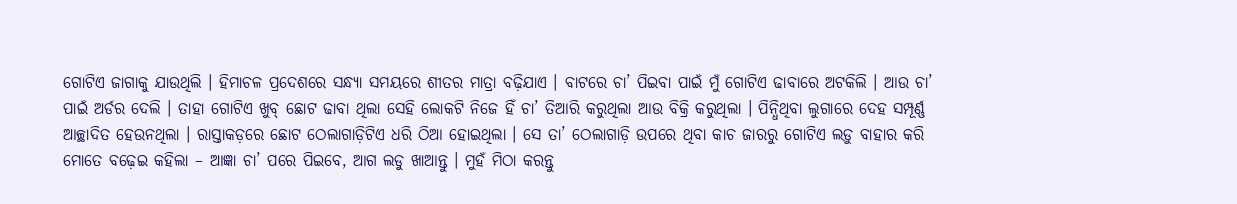ଗୋଟିଏ ଜାଗାକୁ ଯାଉଥିଲି । ହିମାଚଳ ପ୍ରଦେଶରେ ସନ୍ଧ୍ୟା ସମୟରେ ଶୀତର ମାତ୍ରା ବଢ଼ିଯାଏ । ବାଟରେ ଚା’ ପିଇବା ପାଇଁ ମୁଁ ଗୋଟିଏ ଢାବାରେ ଅଟକିଲି । ଆଉ ଚା’ ପାଇଁ ଅର୍ଡର ଦେଲି । ତାହା ଗୋଟିଏ ଖୁବ୍ ଛୋଟ ଢାବା ଥିଲା ସେହି ଲୋକଟି ନିଜେ ହିଁ ଚା’ ତିଆରି କରୁଥିଲା ଆଉ ବିକ୍ରି କରୁଥିଲା । ପିନ୍ଧିଥିବା ଲୁଗାରେ ଦେହ ସମ୍ପୂର୍ଣ୍ଣ ଆଚ୍ଛାଦିତ ହେଉନଥିଲା । ରାସ୍ତାକଡ଼ରେ ଛୋଟ ଠେଲାଗାଡ଼ିଟିଏ ଧରି ଠିଆ ହୋଇଥିଲା । ସେ ତା’ ଠେଲାଗାଡ଼ି ଉପରେ ଥିବା କାଚ ଜାରରୁ ଗୋଟିଏ ଲଡ଼ୁ ବାହାର କରି ମୋତେ ବଢ଼େଇ କହିଲା – ଆଜ୍ଞା ଚା’ ପରେ ପିଇବେ, ଆଗ ଲଡୁ ଖାଆନ୍ତୁ । ମୁହଁ ମିଠା କରନ୍ତୁ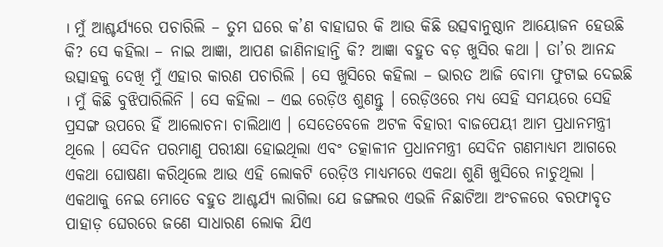। ମୁଁ ଆଶ୍ଚର୍ଯ୍ୟରେ ପଚାରିଲି – ତୁମ ଘରେ କ’ଣ ବାହାଘର କି ଆଉ କିଛି ଉତ୍ସବାନୁଷ୍ଠାନ ଆୟୋଜନ ହେଉଛି କି? ସେ କହିଲା – ନାଇ ଆଜ୍ଞା, ଆପଣ ଜାଣିନାହାନ୍ତି କି? ଆଜ୍ଞା ବହୁତ ବଡ଼ ଖୁସିର କଥା । ତା’ର ଆନନ୍ଦ ଉତ୍ସାହକୁ ଦେଖି ମୁଁ ଏହାର କାରଣ ପଚାରିଲି । ସେ ଖୁସିରେ କହିଲା – ଭାରତ ଆଜି ବୋମା ଫୁଟାଇ ଦେଇଛି । ମୁଁ କିଛି ବୁଝିପାରିଲିନି । ସେ କହିଲା – ଏଇ ରେଡ଼ିଓ ଶୁଣନ୍ତୁ । ରେଡ଼ିଓରେ ମଧ୍ୟ ସେହି ସମୟରେ ସେହି ପ୍ରସଙ୍ଗ ଉପରେ ହିଁ ଆଲୋଚନା ଚାଲିଥାଏ । ସେତେବେଳେ ଅଟଳ ବିହାରୀ ବାଜପେୟୀ ଆମ ପ୍ରଧାନମନ୍ତ୍ରୀ ଥିଲେ । ସେଦିନ ପରମାଣୁ ପରୀକ୍ଷା ହୋଇଥିଲା ଏବଂ ତତ୍କାଳୀନ ପ୍ରଧାନମନ୍ତ୍ରୀ ସେଦିନ ଗଣମାଧ୍ୟମ ଆଗରେ ଏକଥା ଘୋଷଣା କରିଥିଲେ ଆଉ ଏହି ଲୋକଟି ରେଡ଼ିଓ ମାଧ୍ୟମରେ ଏକଥା ଶୁଣି ଖୁସିରେ ନାଚୁଥିଲା । ଏକଥାକୁ ନେଇ ମୋତେ ବହୁତ ଆଶ୍ଚର୍ଯ୍ୟ ଲାଗିଲା ଯେ ଜଙ୍ଗଲର ଏଭଳି ନିଛାଟିଆ ଅଂଚଳରେ ବରଫାବୃତ ପାହାଡ଼ ଘେରରେ ଜଣେ ସାଧାରଣ ଲୋକ ଯିଏ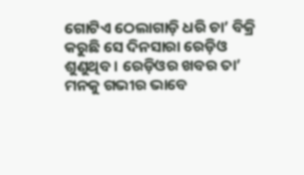ଗୋଟିଏ ଠେଲାଗାଡ଼ି ଧରି ଚା’ ବିକ୍ରି କରୁଛି ସେ ଦିନସାରା ରେଡ଼ିଓ ଶୁଣୁଥିବ । ରେଡ଼ିଓର ଖବର ତା’ ମନକୁ ଗଭୀର ଭାବେ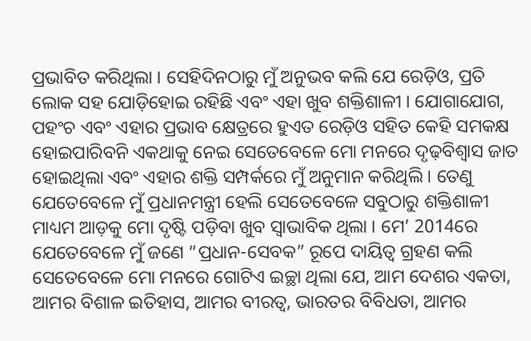ପ୍ରଭାବିତ କରିଥିଲା । ସେହିଦିନଠାରୁ ମୁଁ ଅନୁଭବ କଲି ଯେ ରେଡ଼ିଓ, ପ୍ରତି ଲୋକ ସହ ଯୋଡ଼ିହୋଇ ରହିଛି ଏବଂ ଏହା ଖୁବ ଶକ୍ତିଶାଳୀ । ଯୋଗାଯୋଗ, ପହଂଚ ଏବଂ ଏହାର ପ୍ରଭାବ କ୍ଷେତ୍ରରେ ହୁଏତ ରେଡ଼ିଓ ସହିତ କେହି ସମକକ୍ଷ ହୋଇପାରିବନି ଏକଥାକୁ ନେଇ ସେତେବେଳେ ମୋ ମନରେ ଦୃଢ଼ବିଶ୍ୱାସ ଜାତ ହୋଇଥିଲା ଏବଂ ଏହାର ଶକ୍ତି ସମ୍ପର୍କରେ ମୁଁ ଅନୁମାନ କରିଥିଲି । ତେଣୁ ଯେତେବେଳେ ମୁଁ ପ୍ରଧାନମନ୍ତ୍ରୀ ହେଲି ସେତେବେଳେ ସବୁଠାରୁ ଶକ୍ତିଶାଳୀ ମାଧ୍ୟମ ଆଡ଼କୁ ମୋ ଦୃଷ୍ଟି ପଡ଼ିବା ଖୁବ ସ୍ୱାଭାବିକ ଥିଲା । ମେ’ 2014ରେ ଯେତେବେଳେ ମୁଁ ଜଣେ “ପ୍ରଧାନ-ସେବକ” ରୂପେ ଦାୟିତ୍ୱ ଗ୍ରହଣ କଲି ସେତେବେଳେ ମୋ ମନରେ ଗୋଟିଏ ଇଚ୍ଛା ଥିଲା ଯେ, ଆମ ଦେଶର ଏକତା, ଆମର ବିଶାଳ ଇତିହାସ, ଆମର ବୀରତ୍ୱ, ଭାରତର ବିବିଧତା, ଆମର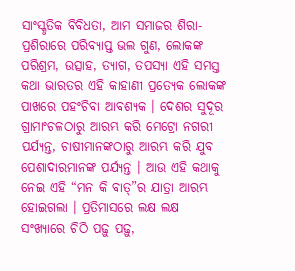ସାଂସ୍କୃତିକ ବିବିଧତା, ଆମ ସମାଜର ଶିରା-ପ୍ରଶିରାରେ ପରିବ୍ୟାପ୍ତ ଭଲ ଗୁଣ, ଲୋକଙ୍କ ପରିଶ୍ରମ, ଉତ୍ସାହ, ତ୍ୟାଗ, ତପସ୍ୟା ଏହି ସମସ୍ତ କଥା ଭାରତର ଏହି କାହାଣୀ ପ୍ରତ୍ୟେକ ଲୋକଙ୍କ ପାଖରେ ପହଂଚିବା ଆବଶ୍ୟକ । ଦେଶର ସୁଦୂର ଗ୍ରାମାଂଚଳଠାରୁ ଆରମ୍ଭ କରି ମେଟ୍ରୋ ନଗରୀ ପର୍ଯ୍ୟନ୍ତ, ଚାଷୀମାନଙ୍କଠାରୁ ଆରମ୍ଭ କରି ଯୁବ ପେଶାଦାରମାନଙ୍କ ପର୍ଯ୍ୟନ୍ତ । ଆଉ ଏହି କଥାକୁ ନେଇ ଏହି “ମନ କି ବାତ୍”ର ଯାତ୍ରା ଆରମ୍ଭ ହୋଇଗଲା । ପ୍ରତିମାସରେ ଲକ୍ଷ ଲକ୍ଷ ସଂଖ୍ୟାରେ ଚିଠି ପଢ଼ୁ ପଢ଼ୁ,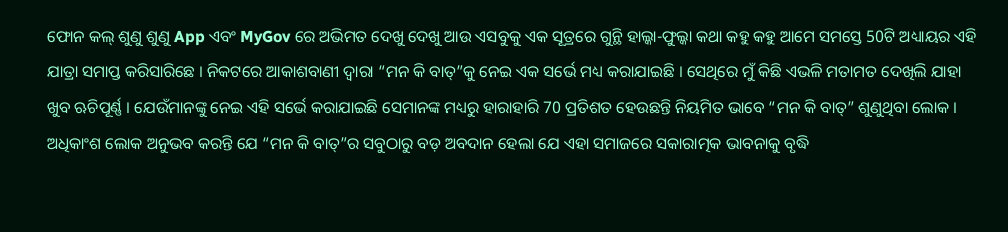ଫୋନ କଲ୍ ଶୁଣୁ ଶୁଣୁ App ଏବଂ MyGov ରେ ଅଭିମତ ଦେଖୁ ଦେଖୁ ଆଉ ଏସବୁକୁ ଏକ ସୂତ୍ରରେ ଗୁନ୍ଥି ହାଲ୍କା-ଫୁଲ୍କା କଥା କହୁ କହୁ ଆମେ ସମସ୍ତେ 50ଟି ଅଧ୍ୟାୟର ଏହି ଯାତ୍ରା ସମାପ୍ତ କରିସାରିଛେ । ନିକଟରେ ଆକାଶବାଣୀ ଦ୍ୱାରା “ମନ କି ବାତ୍”କୁ ନେଇ ଏକ ସର୍ଭେ ମଧ୍ୟ କରାଯାଇଛି । ସେଥିରେ ମୁଁ କିଛି ଏଭଳି ମତାମତ ଦେଖିଲି ଯାହା ଖୁବ ଋଚିପୂର୍ଣ୍ଣ । ଯେଉଁମାନଙ୍କୁ ନେଇ ଏହି ସର୍ଭେ କରାଯାଇଛି ସେମାନଙ୍କ ମଧ୍ୟରୁ ହାରାହାରି 70 ପ୍ରତିଶତ ହେଉଛନ୍ତି ନିୟମିତ ଭାବେ “ମନ କି ବାତ୍” ଶୁଣୁଥିବା ଲୋକ । ଅଧିକାଂଶ ଲୋକ ଅନୁଭବ କରନ୍ତି ଯେ “ମନ କି ବାତ୍”ର ସବୁଠାରୁ ବଡ଼ ଅବଦାନ ହେଲା ଯେ ଏହା ସମାଜରେ ସକାରାତ୍ମକ ଭାବନାକୁ ବୃଦ୍ଧି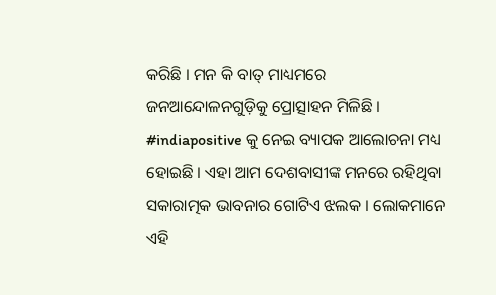କରିଛି । ମନ କି ବାତ୍ ମାଧ୍ୟମରେ ଜନଆନ୍ଦୋଳନଗୁଡ଼ିକୁ ପ୍ରୋତ୍ସାହନ ମିଳିଛି । #indiapositive କୁ ନେଇ ବ୍ୟାପକ ଆଲୋଚନା ମଧ୍ୟ ହୋଇଛି । ଏହା ଆମ ଦେଶବାସୀଙ୍କ ମନରେ ରହିଥିବା ସକାରାତ୍ମକ ଭାବନାର ଗୋଟିଏ ଝଲକ । ଲୋକମାନେ ଏହି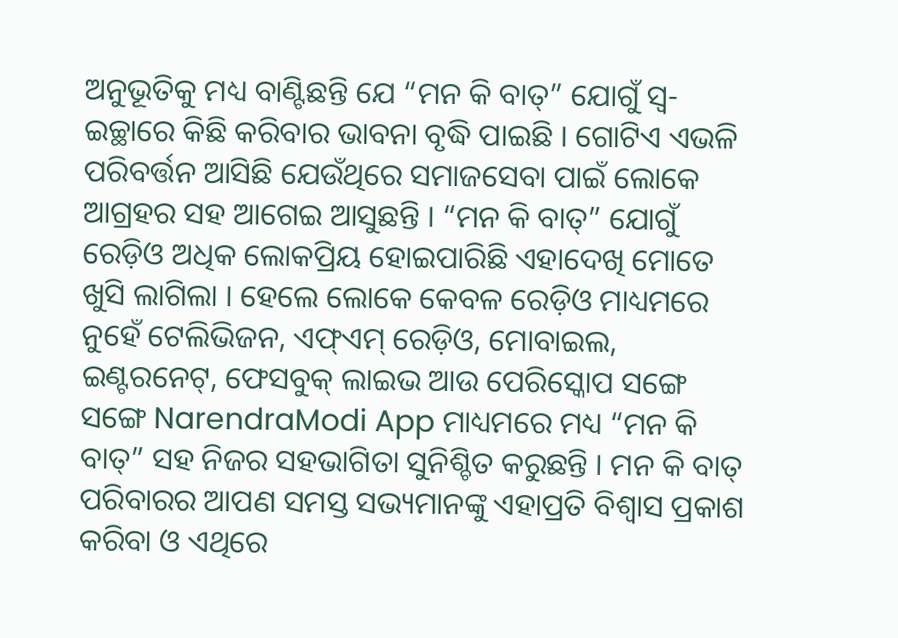ଅନୁଭୂତିକୁ ମଧ୍ୟ ବାଣ୍ଟିଛନ୍ତି ଯେ “ମନ କି ବାତ୍” ଯୋଗୁଁ ସ୍ୱ-ଇଚ୍ଛାରେ କିଛି କରିବାର ଭାବନା ବୃଦ୍ଧି ପାଇଛି । ଗୋଟିଏ ଏଭଳି ପରିବର୍ତ୍ତନ ଆସିଛି ଯେଉଁଥିରେ ସମାଜସେବା ପାଇଁ ଲୋକେ ଆଗ୍ରହର ସହ ଆଗେଇ ଆସୁଛନ୍ତି । “ମନ କି ବାତ୍” ଯୋଗୁଁ ରେଡ଼ିଓ ଅଧିକ ଲୋକପ୍ରିୟ ହୋଇପାରିଛି ଏହାଦେଖି ମୋତେ ଖୁସି ଲାଗିଲା । ହେଲେ ଲୋକେ କେବଳ ରେଡ଼ିଓ ମାଧ୍ୟମରେ ନୁହେଁ ଟେଲିଭିଜନ, ଏଫ୍ଏମ୍ ରେଡ଼ିଓ, ମୋବାଇଲ, ଇଣ୍ଟରନେଟ୍, ଫେସବୁକ୍ ଲାଇଭ ଆଉ ପେରିସ୍କୋପ ସଙ୍ଗେ ସଙ୍ଗେ NarendraModi App ମାଧ୍ୟମରେ ମଧ୍ୟ “ମନ କି ବାତ୍” ସହ ନିଜର ସହଭାଗିତା ସୁନିଶ୍ଚିତ କରୁଛନ୍ତି । ମନ କି ବାତ୍ ପରିବାରର ଆପଣ ସମସ୍ତ ସଭ୍ୟମାନଙ୍କୁ ଏହାପ୍ରତି ବିଶ୍ୱାସ ପ୍ରକାଶ କରିବା ଓ ଏଥିରେ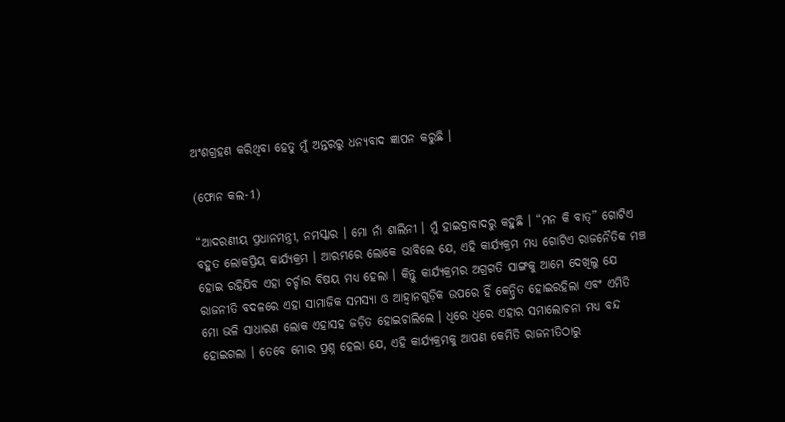ଅଂଶଗ୍ରହଣ କରିଥିବା ହେତୁ ମୁଁ ଅନ୍ତରରୁ ଧନ୍ୟବାଦ ଜ୍ଞାପନ କରୁଛି ।

(ଫୋନ କଲ-1)

“ଆଦରଣୀୟ ପ୍ରଧାନମନ୍ତ୍ରୀ, ନମସ୍କାର । ମୋ ନାଁ ଶାଲିନୀ । ମୁଁ ହାଇଦ୍ରାବାଦରୁ କହୁଛି । “ମନ କି ବାତ୍” ଗୋଟିଏ ବହୁତ ଲୋକପ୍ରିୟ କାର୍ଯ୍ୟକ୍ରମ । ଆରମ୍ଭରେ ଲୋକେ ଭାବିଲେ ଯେ, ଏହି କାର୍ଯ୍ୟକ୍ରମ ମଧ୍ୟ ଗୋଟିଏ ରାଜନୈତିକ ମଞ୍ଚ ହୋଇ ରହିଯିବ ଏହା ଚର୍ଚ୍ଚାର ବିଷୟ ମଧ୍ୟ ହେଲା । କିନ୍ତୁ କାର୍ଯ୍ୟକ୍ରମର ଅଗ୍ରଗତି ସାଙ୍ଗକୁ ଆମେ ଦେଖିଲୁ ଯେ ରାଜନୀତି ବଦଳରେ ଏହା ସାମାଜିକ ସମସ୍ୟା ଓ ଆହ୍ୱାନଗୁଡ଼ିକ ଉପରେ ହିଁ କେନ୍ଦ୍ରିତ ହୋଇରହିଲା ଏବଂ ଏମିତି ମୋ ଭଳି ସାଧାରଣ ଲୋକ ଏହାସହ ଜଡ଼ିତ ହୋଇଚାଲିଲେ । ଧିରେ ଧିରେ ଏହାର ସମାଲୋଚନା ମଧ୍ୟ ବନ୍ଦ ହୋଇଗଲା । ତେବେ ମୋର ପ୍ରଶ୍ନ ହେଲା ଯେ, ଏହି କାର୍ଯ୍ୟକ୍ରମକୁ ଆପଣ କେମିତି ରାଜନୀତିଠାରୁ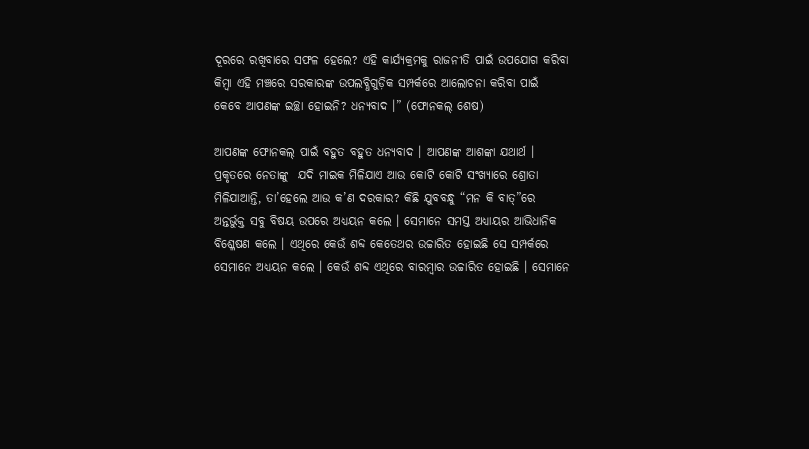ଦୂରରେ ରଖିବାରେ ସଫଳ ହେଲେ? ଏହି କାର୍ଯ୍ୟକ୍ରମକୁ ରାଜନୀତି ପାଇଁ ଉପଯୋଗ କରିବା କିମ୍ବା ଏହି ମଞ୍ଚରେ ସରକାରଙ୍କ ଉପଲବ୍ଧିଗୁଡ଼ିକ ସମ୍ପର୍କରେ ଆଲୋଚନା କରିବା ପାଇଁ କେବେ ଆପଣଙ୍କ ଇଚ୍ଛା ହୋଇନି? ଧନ୍ୟବାଦ ।” (ଫୋନକଲ୍ ଶେଷ)

ଆପଣଙ୍କ ଫୋନକଲ୍ ପାଇଁ ବହୁତ ବହୁତ ଧନ୍ୟବାଦ । ଆପଣଙ୍କ ଆଶଙ୍କା ଯଥାର୍ଥ । ପ୍ରକୃତରେ ନେତାଙ୍କୁ  ଯଦି ମାଇକ ମିଳିଯାଏ ଆଉ କୋଟି କୋଟି ସଂଖ୍ୟାରେ ଶ୍ରୋତା ମିଳିଯାଆନ୍ତି, ତା’ହେଲେ ଆଉ କ’ଣ ଦରକାର? କିଛି ଯୁବବନ୍ଧୁ “ମନ କି ବାତ୍”ରେ ଅନ୍ତର୍ଭୁକ୍ତ ସବୁ ବିଷୟ ଉପରେ ଅଧ୍ୟୟନ କଲେ । ସେମାନେ ସମସ୍ତ ଅଧ୍ୟାୟର ଆଭିଧାନିକ ବିଶ୍ଳେଷଣ କଲେ । ଏଥିରେ କେଉଁ ଶବ୍ଦ କେତେଥର ଉଚ୍ଚାରିତ ହୋଇଛି ସେ ସମ୍ପର୍କରେ ସେମାନେ ଅଧ୍ୟୟନ କଲେ । କେଉଁ ଶବ୍ଦ ଏଥିରେ ବାରମ୍ବାର ଉଚ୍ଚାରିତ ହୋଇଛି । ସେମାନେ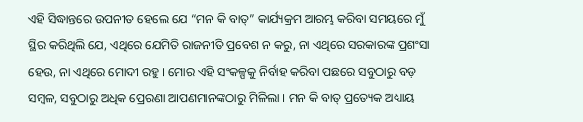ଏହି ସିଦ୍ଧାନ୍ତରେ ଉପନୀତ ହେଲେ ଯେ “ମନ କି ବାତ୍” କାର୍ଯ୍ୟକ୍ରମ ଆରମ୍ଭ କରିବା ସମୟରେ ମୁଁ ସ୍ଥିର କରିଥିଲି ଯେ, ଏଥିରେ ଯେମିତି ରାଜନୀତି ପ୍ରବେଶ ନ କରୁ, ନା ଏଥିରେ ସରକାରଙ୍କ ପ୍ରଶଂସା ହେଉ, ନା ଏଥିରେ ମୋଦୀ ରହୁ । ମୋର ଏହି ସଂକଳ୍ପକୁ ନିର୍ବାହ କରିବା ପଛରେ ସବୁଠାରୁ ବଡ଼ ସମ୍ବଳ, ସବୁଠାରୁ ଅଧିକ ପ୍ରେରଣା ଆପଣମାନଙ୍କଠାରୁ ମିଳିଲା । ମନ କି ବାତ୍ ପ୍ରତ୍ୟେକ ଅଧ୍ୟାୟ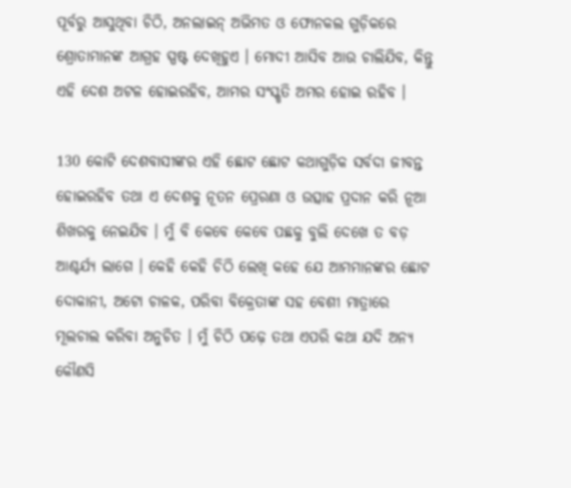ପୂର୍ବରୁ ଆସୁଥିବା ଚିଠି, ଅନଲାଇନ୍ ଅଭିମତ ଓ ଫୋନକଲ ଗୁଡ଼ିକରେ ଶ୍ରୋତାମାନଙ୍କ ଆଗ୍ରହ ସ୍ପଷ୍ଟ ଦେଖିହୁଏ । ମୋଦୀ ଆସିବ ଆଉ ଚାଲିଯିବ, କିନ୍ତୁ ଏହି ଦେଶ ଅଟଳ ହୋଇରହିବ, ଆମର ସଂସ୍କୃତି ଅମର ହୋଇ ରହିବ ।

130 କୋଟି ଦେଶବାସୀଙ୍କର ଏହି ଛୋଟ ଛୋଟ କଥାଗୁଡ଼ିକ ସର୍ବଦା ଜୀବନ୍ତ ହୋଇରହିବ ତଥା ଏ ଦେଶକୁ ନୂତନ ପ୍ରେରଣା ଓ ଉତ୍ସାହ ପ୍ରଦାନ କରି ନୂଆ ଶିଖରକୁ ନେଇଯିବ । ମୁଁ ବି କେବେ କେବେ ପଛକୁ ବୁଲି ଦେଖେ ତ ବଡ଼ ଆଶ୍ଚର୍ଯ୍ୟ ଲାଗେ । କେହି କେହି ଚିଠି ଲେଖି କହେ ଯେ ଆମମାନଙ୍କର ଛୋଟ ଦୋକାନୀ, ଅଟୋ ଚାଳକ, ପରିବା ବିକ୍ରେତାଙ୍କ ସହ ବେଶୀ ମାତ୍ରାରେ ମୂଲଚାଲ କରିବା ଅନୁଚିତ । ମୁଁ ଚିଠି ପଢ଼େ ତଥା ଏପରି କଥା ଯଦି ଅନ୍ୟ କୌଣସି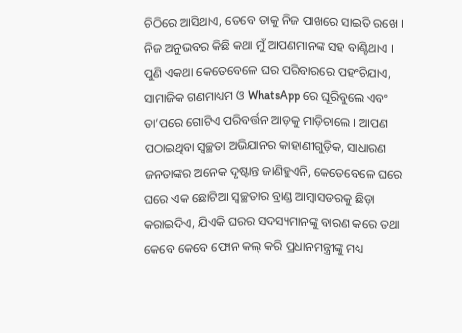ଚିଠିରେ ଆସିଥାଏ, ତେବେ ତାକୁ ନିଜ ପାଖରେ ସାଇତି ରଖେ । ନିଜ ଅନୁଭବର କିଛି କଥା ମୁଁ ଆପଣମାନଙ୍କ ସହ ବାଣ୍ଟିଥାଏ । ପୁଣି ଏକଥା କେତେବେଳେ ଘର ପରିବାରରେ ପହଂଚିଯାଏ, ସାମାଜିକ ଗଣମାଧ୍ୟମ ଓ WhatsApp ରେ ଘୂରିବୁଲେ ଏବଂ ତା’ପରେ ଗୋଟିଏ ପରିବର୍ତ୍ତନ ଆଡ଼କୁ ମାଡ଼ିଚାଲେ । ଆପଣ ପଠାଇଥିବା ସ୍ୱଚ୍ଛତା ଅଭିଯାନର କାହାଣୀଗୁଡ଼ିକ, ସାଧାରଣ ଜନତାଙ୍କର ଅନେକ ଦୃଷ୍ଟାନ୍ତ ଜାଣିହୁଏନି, କେତେବେଳେ ଘରେ ଘରେ ଏକ ଛୋଟିଆ ସ୍ୱଚ୍ଛତାର ବ୍ରାଣ୍ଡ ଆମ୍ବାସଡରକୁ ଛିଡ଼ା କରାଇଦିଏ, ଯିଏକି ଘରର ସଦସ୍ୟମାନଙ୍କୁ ବାରଣ କରେ ତଥା କେବେ କେବେ ଫୋନ କଲ୍ କରି ପ୍ରଧାନମନ୍ତ୍ରୀଙ୍କୁ ମଧ୍ୟ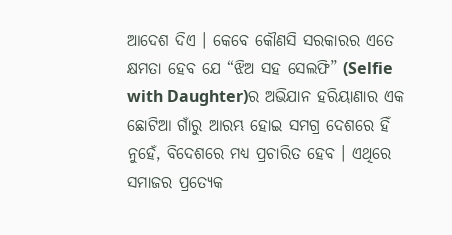ଆଦେଶ ଦିଏ । କେବେ କୌଣସି ସରକାରର ଏତେ କ୍ଷମତା ହେବ ଯେ “ଝିଅ ସହ ସେଲଫି” (Selfie with Daughter)ର ଅଭିଯାନ ହରିୟାଣାର ଏକ ଛୋଟିଆ ଗାଁରୁ ଆରମ୍ଭ ହୋଇ ସମଗ୍ର ଦେଶରେ ହିଁ ନୁହେଁ, ବିଦେଶରେ ମଧ୍ୟ ପ୍ରଚାରିତ ହେବ । ଏଥିରେ ସମାଜର ପ୍ରତ୍ୟେକ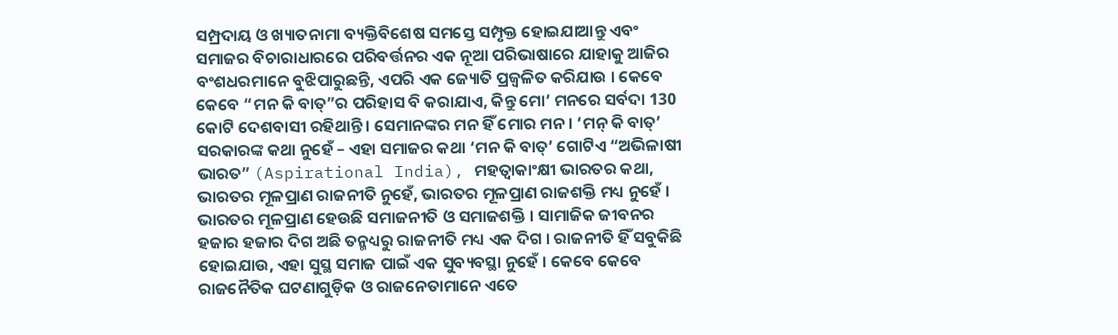ସମ୍ପ୍ରଦାୟ ଓ ଖ୍ୟାତନାମା ବ୍ୟକ୍ତିବିଶେଷ ସମସ୍ତେ ସମ୍ପୃକ୍ତ ହୋଇଯାଆନ୍ତୁ ଏବଂ ସମାଜର ବିଚାରାଧାରରେ ପରିବର୍ତ୍ତନର ଏକ ନୂଆ ପରିଭାଷାରେ ଯାହାକୁ ଆଜିର ବଂଶଧରମାନେ ବୁଝିପାରୁଛନ୍ତି, ଏପରି ଏକ ଜ୍ୟୋତି ପ୍ରଜ୍ୱଳିତ କରିଯାଉ । କେବେ କେବେ “ମନ କି ବାତ୍”ର ପରିହାସ ବି କରାଯାଏ, କିନ୍ତୁ ମୋ’ ମନରେ ସର୍ବଦା 130 କୋଟି ଦେଶବାସୀ ରହିଥାନ୍ତି । ସେମାନଙ୍କର ମନ ହିଁ ମୋର ମନ । ‘ମନ୍ କି ବାତ୍’ ସରକାରଙ୍କ କଥା ନୁହେଁ – ଏହା ସମାଜର କଥା ‘ମନ କି ବାତ୍’ ଗୋଟିଏ “ଅଭିଳାଷୀ ଭାରତ” (Aspirational India), ମହତ୍ୱାକାଂକ୍ଷୀ ଭାରତର କଥା, ଭାରତର ମୂଳପ୍ରାଣ ରାଜନୀତି ନୁହେଁ, ଭାରତର ମୂଳପ୍ରାଣ ରାଜଶକ୍ତି ମଧ୍ୟ ନୁହେଁ । ଭାରତର ମୂଳପ୍ରାଣ ହେଉଛି ସମାଜନୀତି ଓ ସମାଜଶକ୍ତି । ସାମାଜିକ ଜୀବନର ହଜାର ହଜାର ଦିଗ ଅଛି ତନ୍ମଧ୍ୟରୁ ରାଜନୀତି ମଧ୍ୟ ଏକ ଦିଗ । ରାଜନୀତି ହିଁ ସବୁକିଛି ହୋଇଯାଉ, ଏହା ସୁସ୍ଥ ସମାଜ ପାଇଁ ଏକ ସୁବ୍ୟବସ୍ଥା ନୁହେଁ । କେବେ କେବେ ରାଜନୈତିକ ଘଟଣାଗୁଡ଼ିକ ଓ ରାଜନେତାମାନେ ଏତେ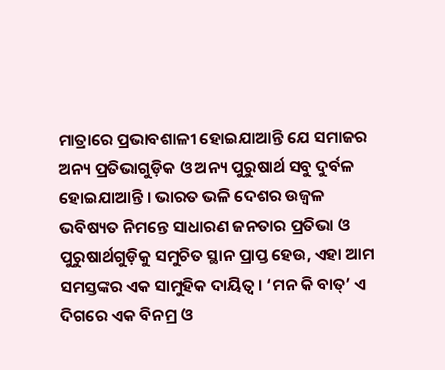ମାତ୍ରାରେ ପ୍ରଭାବଶାଳୀ ହୋଇଯାଆନ୍ତି ଯେ ସମାଜର ଅନ୍ୟ ପ୍ରତିଭାଗୁଡ଼ିକ ଓ ଅନ୍ୟ ପୁରୁଷାର୍ଥ ସବୁ ଦୁର୍ବଳ ହୋଇଯାଆନ୍ତି । ଭାରତ ଭଳି ଦେଶର ଉଜ୍ୱଳ ଭବିଷ୍ୟତ ନିମନ୍ତେ ସାଧାରଣ ଜନତାର ପ୍ରତିଭା ଓ ପୁରୁଷାର୍ଥଗୁଡ଼ିକୁ ସମୁଚିତ ସ୍ଥାନ ପ୍ରାପ୍ତ ହେଉ, ଏହା ଆମ ସମସ୍ତଙ୍କର ଏକ ସାମୁହିକ ଦାୟିତ୍ୱ । ‘ମନ କି ବାତ୍’ ଏ ଦିଗରେ ଏକ ବିନମ୍ର ଓ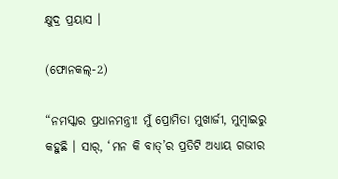କ୍ଷୁଦ୍ର ପ୍ରୟାସ ।

(ଫୋନକଲ୍-2)

“ନମସ୍କାର ପ୍ରଧାନମନ୍ତ୍ରୀ! ମୁଁ ପ୍ରୋମିତା ମୁଖାର୍ଜୀ, ମୁମ୍ବାଇରୁ କହୁଛି । ସାର୍, ‘ମନ କି ବାତ୍’ର ପ୍ରତିଟି ଅଧ୍ୟାୟ ଗଭୀର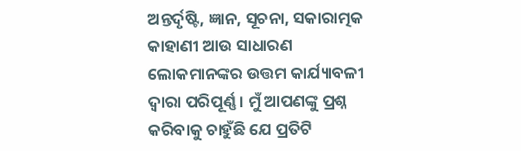ଅନ୍ତର୍ଦୃଷ୍ଟି, ଜ୍ଞାନ, ସୂଚନା, ସକାରାତ୍ମକ କାହାଣୀ ଆଉ ସାଧାରଣ ଲୋକମାନଙ୍କର ଉତ୍ତମ କାର୍ଯ୍ୟାବଳୀ ଦ୍ୱାରା ପରିପୂର୍ଣ୍ଣ । ମୁଁ ଆପଣଙ୍କୁ ପ୍ରଶ୍ନ କରିବାକୁ ଚାହୁଁଛି ଯେ ପ୍ରତିଟି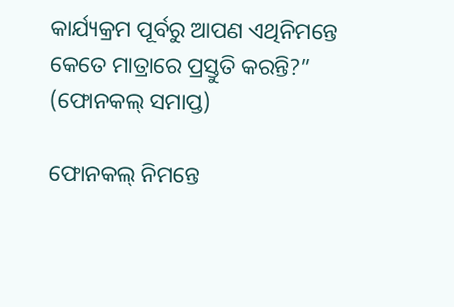କାର୍ଯ୍ୟକ୍ରମ ପୂର୍ବରୁ ଆପଣ ଏଥିନିମନ୍ତେ କେତେ ମାତ୍ରାରେ ପ୍ରସ୍ତୁତି କରନ୍ତି?” (ଫୋନକଲ୍ ସମାପ୍ତ)

ଫୋନକଲ୍ ନିମନ୍ତେ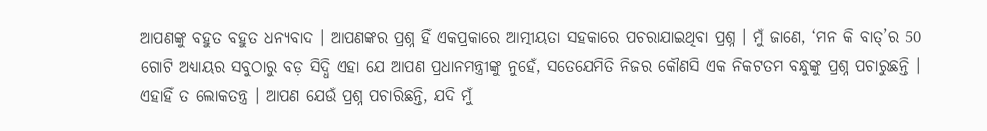ଆପଣଙ୍କୁ ବହୁତ ବହୁତ ଧନ୍ୟବାଦ । ଆପଣଙ୍କର ପ୍ରଶ୍ନ ହିଁ ଏକପ୍ରକାରେ ଆତ୍ମୀୟତା ସହକାରେ ପଚରାଯାଇଥିବା ପ୍ରଶ୍ନ । ମୁଁ ଜାଣେ, ‘ମନ କି ବାତ୍’ର 50 ଗୋଟି ଅଧ୍ୟାୟର ସବୁଠାରୁ ବଡ଼ ସିଦ୍ଧି ଏହା ଯେ ଆପଣ ପ୍ରଧାନମନ୍ତ୍ରୀଙ୍କୁ ନୁହେଁ, ସତେଯେମିତି ନିଜର କୌଣସି ଏକ ନିକଟତମ ବନ୍ଧୁଙ୍କୁ ପ୍ରଶ୍ନ ପଚାରୁଛନ୍ତି । ଏହାହିଁ ତ ଲୋକତନ୍ତ୍ର । ଆପଣ ଯେଉଁ ପ୍ରଶ୍ନ ପଚାରିଛନ୍ତି, ଯଦି ମୁଁ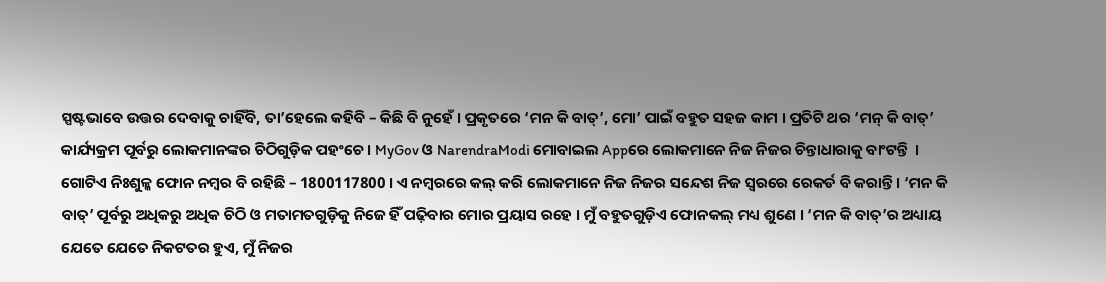ସ୍ପଷ୍ଟଭାବେ ଉତ୍ତର ଦେବାକୁ ଚାହିଁବି, ତା’ହେଲେ କହିବି – କିଛି ବି ନୁହେଁ । ପ୍ରକୃତରେ ‘ମନ କି ବାତ୍’, ମୋ’ ପାଇଁ ବହୁତ ସହଜ କାମ । ପ୍ରତିଟି ଥର ‘ମନ୍ କି ବାତ୍’ କାର୍ଯ୍ୟକ୍ରମ ପୂର୍ବରୁ ଲୋକମାନଙ୍କର ଚିଠିଗୁଡ଼ିକ ପହଂଚେ । MyGov ଓ NarendraModi ମୋବାଇଲ Appରେ ଲୋକମାନେ ନିଜ ନିଜର ଚିନ୍ତାଧାରାକୁ ବାଂଟନ୍ତି  । ଗୋଟିଏ ନିଃଶୁଳ୍କ ଫୋନ ନମ୍ବର ବି ରହିଛି – 1800117800 । ଏ ନମ୍ବରରେ କଲ୍ କରି ଲୋକମାନେ ନିଜ ନିଜର ସନ୍ଦେଶ ନିଜ ସ୍ୱରରେ ରେକର୍ଡ ବି କରାନ୍ତି । ‘ମନ କି ବାତ୍’ ପୂର୍ବରୁ ଅଧିକରୁ ଅଧିକ ଚିଠି ଓ ମତାମତଗୁଡ଼ିକୁ ନିଜେ ହିଁ ପଢ଼ିବାର ମୋର ପ୍ରୟାସ ରହେ । ମୁଁ ବହୁତଗୁଡ଼ିଏ ଫୋନକଲ୍ ମଧ୍ୟ ଶୁଣେ । ‘ମନ କି ବାତ୍’ର ଅଧ୍ୟାୟ ଯେତେ ଯେତେ ନିକଟତର ହୁଏ, ମୁଁ ନିଜର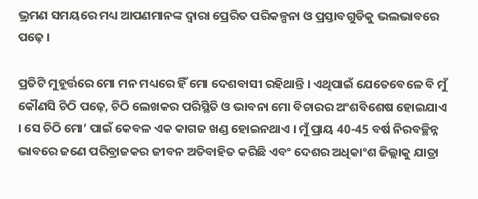ଭ୍ରମଣ ସମୟରେ ମଧ୍ୟ ଆପଣମାନଙ୍କ ଦ୍ୱାରା ପ୍ରେରିତ ପରିକଳ୍ପନା ଓ ପ୍ରସ୍ତାବଗୁଡିକୁ ଭଲଭାବରେ ପଢ଼େ ।

ପ୍ରତିଟି ମୁହୂର୍ତ୍ତରେ ମୋ ମନ ମଧ୍ୟରେ ହିଁ ମୋ ଦେଶବାସୀ ରହିଥାନ୍ତି । ଏଥିପାଇଁ ଯେତେବେଳେ ବି ମୁଁ କୌଣସି ଚିଠି ପଢ଼େ, ଚିଠି ଲେଖକର ପରିସ୍ଥିତି ଓ ଭାବନା ମୋ ବିଚାରର ଅଂଶବିଶେଷ ହୋଇଯାଏ । ସେ ଚିଠି ମୋ’ ପାଇଁ କେବଳ ଏକ କାଗଜ ଖଣ୍ଡ ହୋଇନଥାଏ । ମୁଁ ପ୍ରାୟ 40-45 ବର୍ଷ ନିରବଚ୍ଛିନ୍ନ ଭାବରେ ଜଣେ ପରିବ୍ରାଜକର ଜୀବନ ଅତିବାହିତ କରିଛି ଏବଂ ଦେଶର ଅଧିକାଂଶ ଜିଲ୍ଲାକୁ ଯାତ୍ରା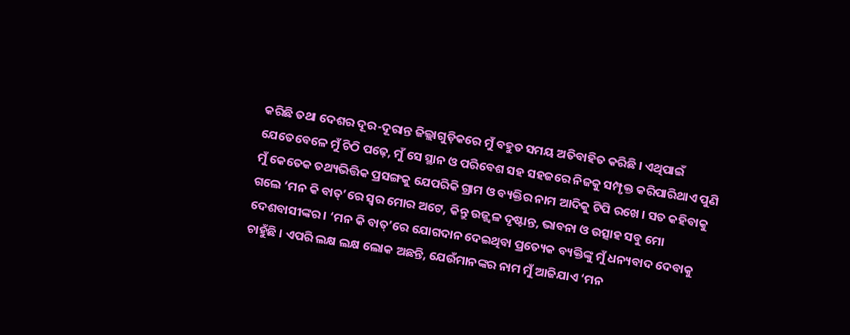କରିଛି ତଥା ଦେଶର ଦୂର-ଦୂରାନ୍ତ ଜିଲ୍ଲାଗୁଡ଼ିକରେ ମୁଁ ବହୁତ ସମୟ ଅତିବାହିତ କରିଛି । ଏଥିପାଇଁ ଯେତେବେଳେ ମୁଁ ଚିଠି ପଢ଼େ, ମୁଁ ସେ ସ୍ଥାନ ଓ ପରିବେଶ ସହ ସହଜରେ ନିଜକୁ ସମ୍ପୃକ୍ତ କରିପାରିଥାଏ ପୁଣି ମୁଁ କେତେକ ତଥ୍ୟଭିତ୍ତିକ ପ୍ରସଙ୍ଗକୁ ଯେପରିକି ଗ୍ରାମ ଓ ବ୍ୟକ୍ତିର ନାମ ଆଦିକୁ ଟିପି ରଖେ । ସତ କହିବାକୁ ଗଲେ ‘ମନ କି ବାତ୍’ରେ ସ୍ୱର ମୋର ଅଟେ, କିନ୍ତୁ ଉଜ୍ଜ୍ଵଳ ଦୃଷ୍ଟାନ୍ତ, ଭାବନା ଓ ଉତ୍ସାହ ସବୁ ମୋ ଦେଶବାସୀଙ୍କର । ‘ମନ କି ବାତ୍’ରେ ଯୋଗଦାନ ଦେଇଥିବା ପ୍ରତ୍ୟେକ ବ୍ୟକ୍ତିଙ୍କୁ ମୁଁ ଧନ୍ୟବାଦ ଦେବାକୁ ଚାହୁଁଛି । ଏପରି ଲକ୍ଷ ଲକ୍ଷ ଲୋକ ଅଛନ୍ତି, ଯେଉଁମାନଙ୍କର ନାମ ମୁଁ ଆଜିଯାଏ ‘ମନ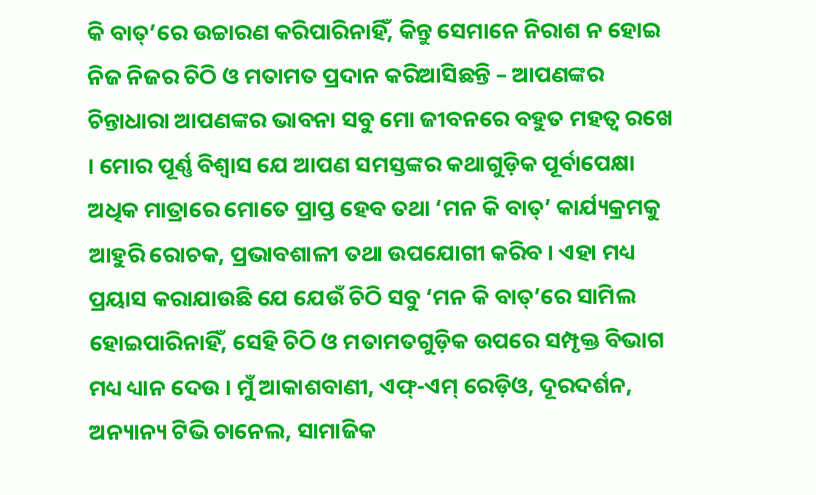କି ବାତ୍’ରେ ଉଚ୍ଚାରଣ କରିପାରିନାହିଁ, କିନ୍ତୁ ସେମାନେ ନିରାଶ ନ ହୋଇ ନିଜ ନିଜର ଚିଠି ଓ ମତାମତ ପ୍ରଦାନ କରିଆସିଛନ୍ତି – ଆପଣଙ୍କର ଚିନ୍ତାଧାରା ଆପଣଙ୍କର ଭାବନା ସବୁ ମୋ ଜୀବନରେ ବହୁତ ମହତ୍ୱ ରଖେ । ମୋର ପୂର୍ଣ୍ଣ ବିଶ୍ୱାସ ଯେ ଆପଣ ସମସ୍ତଙ୍କର କଥାଗୁଡ଼ିକ ପୂର୍ବାପେକ୍ଷା ଅଧିକ ମାତ୍ରାରେ ମୋତେ ପ୍ରାପ୍ତ ହେବ ତଥା ‘ମନ କି ବାତ୍’ କାର୍ଯ୍ୟକ୍ରମକୁ ଆହୁରି ରୋଚକ, ପ୍ରଭାବଶାଳୀ ତଥା ଉପଯୋଗୀ କରିବ । ଏହା ମଧ୍ୟ ପ୍ରୟାସ କରାଯାଉଛି ଯେ ଯେଉଁ ଚିଠି ସବୁ ‘ମନ କି ବାତ୍’ରେ ସାମିଲ ହୋଇପାରିନାହିଁ, ସେହି ଚିଠି ଓ ମତାମତଗୁଡ଼ିକ ଉପରେ ସମ୍ପୃକ୍ତ ବିଭାଗ ମଧ୍ୟ ଧ୍ୟାନ ଦେଉ । ମୁଁ ଆକାଶବାଣୀ, ଏଫ୍-ଏମ୍ ରେଡ଼ିଓ, ଦୂରଦର୍ଶନ, ଅନ୍ୟାନ୍ୟ ଟିଭି ଚାନେଲ, ସାମାଜିକ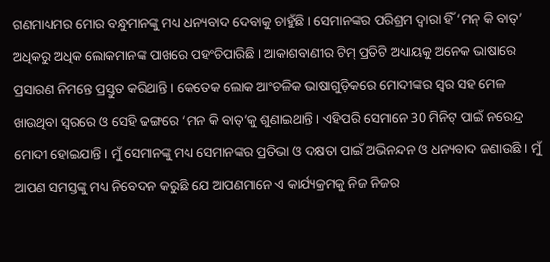ଗଣମାଧ୍ୟମର ମୋର ବନ୍ଧୁମାନଙ୍କୁ ମଧ୍ୟ ଧନ୍ୟବାଦ ଦେବାକୁ ଚାହୁଁଛି । ସେମାନଙ୍କର ପରିଶ୍ରମ ଦ୍ୱାରା ହିଁ ‘ମନ୍ କି ବାତ୍’ ଅଧିକରୁ ଅଧିକ ଲୋକମାନଙ୍କ ପାଖରେ ପହଂଚିପାରିଛି । ଆକାଶବାଣୀର ଟିମ୍ ପ୍ରତିଟି ଅଧ୍ୟାୟକୁ ଅନେକ ଭାଷାରେ ପ୍ରସାରଣ ନିମନ୍ତେ ପ୍ରସ୍ତୁତ କରିଥାନ୍ତି । କେତେକ ଲୋକ ଆଂଚଳିକ ଭାଷାଗୁଡ଼ିକରେ ମୋଦୀଙ୍କର ସ୍ୱର ସହ ମେଳ ଖାଉଥିବା ସ୍ୱରରେ ଓ ସେହି ଢଙ୍ଗରେ ‘ମନ କି ବାତ୍’କୁ ଶୁଣାଇଥାନ୍ତି । ଏହିପରି ସେମାନେ 30 ମିନିଟ୍ ପାଇଁ ନରେନ୍ଦ୍ର ମୋଦୀ ହୋଇଯାନ୍ତି । ମୁଁ ସେମାନଙ୍କୁ ମଧ୍ୟ ସେମାନଙ୍କର ପ୍ରତିଭା ଓ ଦକ୍ଷତା ପାଇଁ ଅଭିନନ୍ଦନ ଓ ଧନ୍ୟବାଦ ଜଣାଉଛି । ମୁଁ ଆପଣ ସମସ୍ତଙ୍କୁ ମଧ୍ୟ ନିବେଦନ କରୁଛି ଯେ ଆପଣମାନେ ଏ କାର୍ଯ୍ୟକ୍ରମକୁ ନିଜ ନିଜର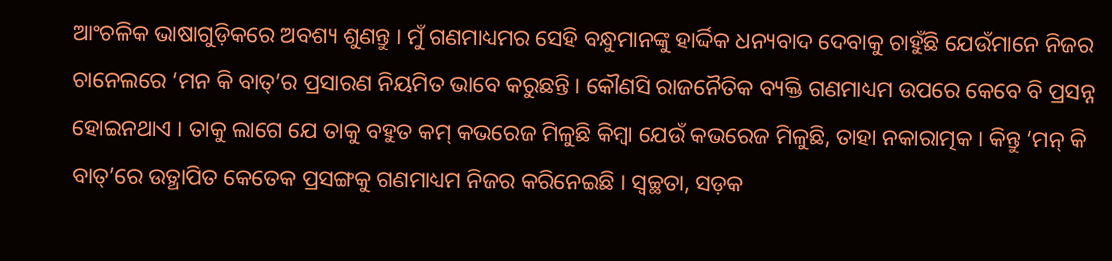ଆଂଚଳିକ ଭାଷାଗୁଡ଼ିକରେ ଅବଶ୍ୟ ଶୁଣନ୍ତୁ । ମୁଁ ଗଣମାଧ୍ୟମର ସେହି ବନ୍ଧୁମାନଙ୍କୁ ହାର୍ଦ୍ଦିକ ଧନ୍ୟବାଦ ଦେବାକୁ ଚାହୁଁଛି ଯେଉଁମାନେ ନିଜର ଚାନେଲରେ ‘ମନ କି ବାତ୍’ର ପ୍ରସାରଣ ନିୟମିତ ଭାବେ କରୁଛନ୍ତି । କୌଣସି ରାଜନୈତିକ ବ୍ୟକ୍ତି ଗଣମାଧ୍ୟମ ଉପରେ କେବେ ବି ପ୍ରସନ୍ନ ହୋଇନଥାଏ । ତାକୁ ଲାଗେ ଯେ ତାକୁ ବହୁତ କମ୍ କଭରେଜ ମିଳୁଛି କିମ୍ବା ଯେଉଁ କଭରେଜ ମିଳୁଛି, ତାହା ନକାରାତ୍ମକ । କିନ୍ତୁ ‘ମନ୍ କି ବାତ୍’ରେ ଉତ୍ଥାପିତ କେତେକ ପ୍ରସଙ୍ଗକୁ ଗଣମାଧ୍ୟମ ନିଜର କରିନେଇଛି । ସ୍ୱଚ୍ଛତା, ସଡ଼କ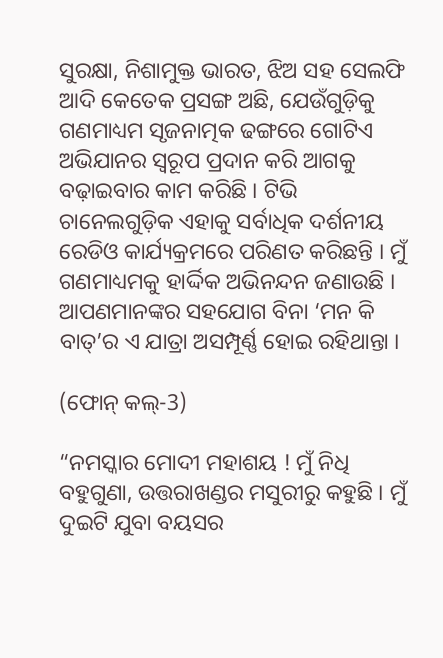ସୁରକ୍ଷା, ନିଶାମୁକ୍ତ ଭାରତ, ଝିଅ ସହ ସେଲଫି ଆଦି କେତେକ ପ୍ରସଙ୍ଗ ଅଛି, ଯେଉଁଗୁଡ଼ିକୁ ଗଣମାଧ୍ୟମ ସୃଜନାତ୍ମକ ଢଙ୍ଗରେ ଗୋଟିଏ ଅଭିଯାନର ସ୍ୱରୂପ ପ୍ରଦାନ କରି ଆଗକୁ ବଢ଼ାଇବାର କାମ କରିଛି । ଟିଭି ଚାନେଲଗୁଡ଼ିକ ଏହାକୁ ସର୍ବାଧିକ ଦର୍ଶନୀୟ ରେଡିଓ କାର୍ଯ୍ୟକ୍ରମରେ ପରିଣତ କରିଛନ୍ତି । ମୁଁ ଗଣମାଧ୍ୟମକୁ ହାର୍ଦ୍ଦିକ ଅଭିନନ୍ଦନ ଜଣାଉଛି । ଆପଣମାନଙ୍କର ସହଯୋଗ ବିନା ‘ମନ କି ବାତ୍’ର ଏ ଯାତ୍ରା ଅସମ୍ପୂର୍ଣ୍ଣ ହୋଇ ରହିଥାନ୍ତା ।

(ଫୋନ୍ କଲ୍-3)

“ନମସ୍କାର ମୋଦୀ ମହାଶୟ ! ମୁଁ ନିଧି ବହୁଗୁଣା, ଉତ୍ତରାଖଣ୍ଡର ମସୁରୀରୁ କହୁଛି । ମୁଁ ଦୁଇଟି ଯୁବା ବୟସର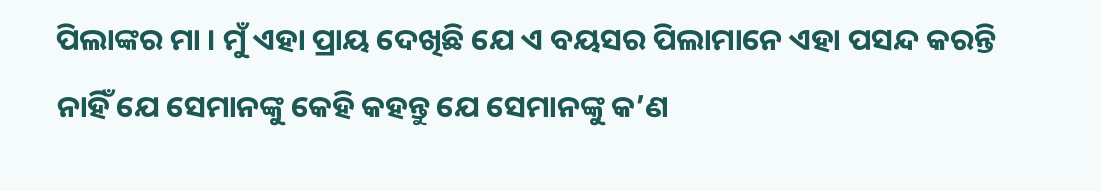ପିଲାଙ୍କର ମା । ମୁଁ ଏହା ପ୍ରାୟ ଦେଖିଛି ଯେ ଏ ବୟସର ପିଲାମାନେ ଏହା ପସନ୍ଦ କରନ୍ତି ନାହିଁ ଯେ ସେମାନଙ୍କୁ କେହି କହନ୍ତୁ ଯେ ସେମାନଙ୍କୁ କ’ଣ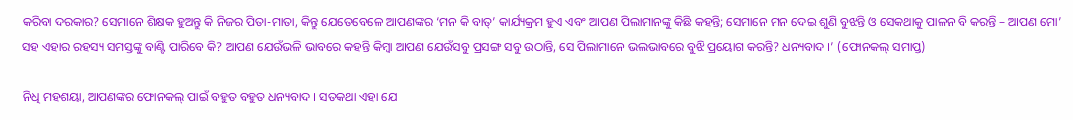କରିବା ଦରକାର? ସେମାନେ ଶିକ୍ଷକ ହୁଅନ୍ତୁ କି ନିଜର ପିତା-ମାତା, କିନ୍ତୁ ଯେତେବେଳେ ଆପଣଙ୍କର ‘ମନ କି ବାତ୍’ କାର୍ଯ୍ୟକ୍ରମ ହୁଏ ଏବଂ ଆପଣ ପିଲାମାନଙ୍କୁ କିଛି କହନ୍ତି; ସେମାନେ ମନ ଦେଇ ଶୁଣି ବୁଝନ୍ତି ଓ ସେକଥାକୁ ପାଳନ ବି କରନ୍ତି – ଆପଣ ମୋ’ ସହ ଏହାର ରହସ୍ୟ ସମସ୍ତଙ୍କୁ ବାଣ୍ଟି ପାରିବେ କି? ଆପଣ ଯେଉଁଭଳି ଭାବରେ କହନ୍ତି କିମ୍ବା ଆପଣ ଯେଉଁସବୁ ପ୍ରସଙ୍ଗ ସବୁ ଉଠାନ୍ତି, ସେ ପିଲାମାନେ ଭଲଭାବରେ ବୁଝି ପ୍ରୟୋଗ କରନ୍ତି? ଧନ୍ୟବାଦ ।’ (ଫୋନକଲ୍ ସମାପ୍ତ)

ନିଧି ମହଶୟା, ଆପଣଙ୍କର ଫୋନକଲ୍ ପାଇଁ ବହୁତ ବହୁତ ଧନ୍ୟବାଦ । ସତକଥା ଏହା ଯେ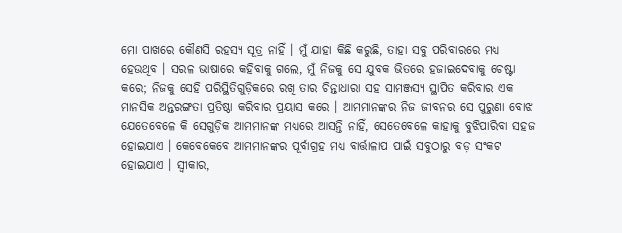ମୋ ପାଖରେ କୌଣସି ରହସ୍ୟ ସୂତ୍ର ନାହିଁ । ମୁଁ ଯାହା କିଛି କରୁଛି, ତାହା ସବୁ ପରିବାରରେ ମଧ୍ୟ ହେଉଥିବ । ସରଳ ଭାଷାରେ କହିବାକୁ ଗଲେ, ମୁଁ ନିଜକୁ ସେ ଯୁବକ ଭିତରେ ହଜାଇଦେବାକୁ ଚେଷ୍ଟା କରେ; ନିଜକୁ ସେହି ପରିସ୍ଥିତିଗୁଡ଼ିକରେ ରଖି ତାର ଚିନ୍ତାଧାରା ସହ ସାମଞ୍ଜସ୍ୟ ସ୍ଥାପିତ କରିବାର ଏକ ମାନସିକ ଅନ୍ତରଙ୍ଗତା ପ୍ରତିଷ୍ଠା କରିବାର ପ୍ରୟାସ କରେ । ଆମମାନଙ୍କର ନିଜ ଜୀବନର ସେ ପୁରୁଣା ବୋଝ ଯେତେବେଳେ କି ସେଗୁଡ଼ିକ ଆମମାନଙ୍କ ମଧ୍ୟରେ ଆସନ୍ତି ନାହିଁ, ସେତେବେଳେ କାହାକୁ ବୁଝିପାରିବା ସହଜ ହୋଇଯାଏ । କେବେକେବେ ଆମମାନଙ୍କର ପୂର୍ବାଗ୍ରହ ମଧ୍ୟ ବାର୍ତ୍ତାଳାପ ପାଇଁ ସବୁଠାରୁ ବଡ଼ ସଂକଟ ହୋଇଯାଏ । ସ୍ୱୀକାର,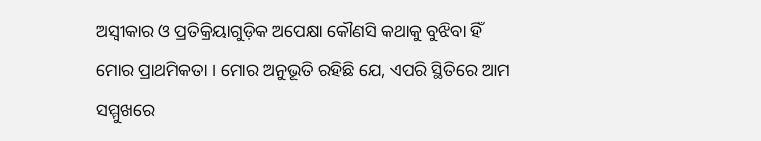ଅସ୍ୱୀକାର ଓ ପ୍ରତିକ୍ରିୟାଗୁଡ଼ିକ ଅପେକ୍ଷା କୌଣସି କଥାକୁ ବୁଝିବା ହିଁ ମୋର ପ୍ରାଥମିକତା । ମୋର ଅନୁଭୂତି ରହିଛି ଯେ, ଏପରି ସ୍ଥିତିରେ ଆମ ସମ୍ମୁଖରେ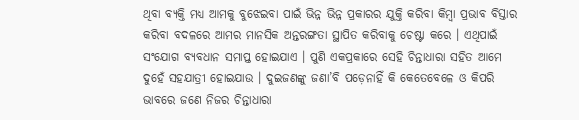ଥିବା ବ୍ୟକ୍ତି ମଧ୍ୟ ଆମକୁ ବୁଝେଇବା ପାଇଁ ଭିନ୍ନ ଭିନ୍ନ ପ୍ରକାରର ଯୁକ୍ତି କରିବା କିମ୍ବା ପ୍ରଭାବ ବିସ୍ତାର କରିବା ବଦଳରେ ଆମର ମାନସିକ ଅନ୍ତରଙ୍ଗତା ସ୍ଥାପିତ କରିବାକୁ ଚେଷ୍ଟା କରେ । ଏଥିପାଇଁ ସଂଯୋଗ ବ୍ୟବଧାନ ସମାପ୍ତ ହୋଇଯାଏ । ପୁଣି ଏକପ୍ରକାରେ ସେହି ଚିନ୍ତାଧାରା ସହିତ ଆମେ ଦୁହେଁ ସହଯାତ୍ରୀ ହୋଇଯାଉ । ଦୁଇଜଣଙ୍କୁ ଜଣା’ବି ପଡ଼େନାହିଁ କି କେତେବେଳେ ଓ କିପରି ଭାବରେ ଜଣେ ନିଜର ଚିନ୍ତାଧାରା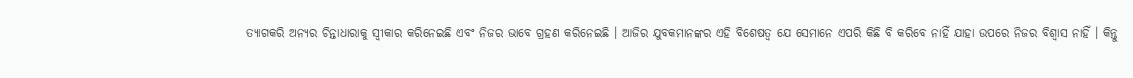ତ୍ୟାଗକରି ଅନ୍ୟର ଚିନ୍ତାଧାରାକୁ ସ୍ୱୀକାର କରିନେଇଛି ଏବଂ ନିଜର ଭାବେ ଗ୍ରହଣ କରିନେଇଛି । ଆଜିର ଯୁବକମାନଙ୍କର ଏହି ବିଶେଷତ୍ୱ ଯେ ସେମାନେ ଏପରି କିଛି ବି କରିବେ ନାହିଁ ଯାହା ଉପରେ ନିଜର ବିଶ୍ୱାସ ନାହିଁ । କିନ୍ତୁ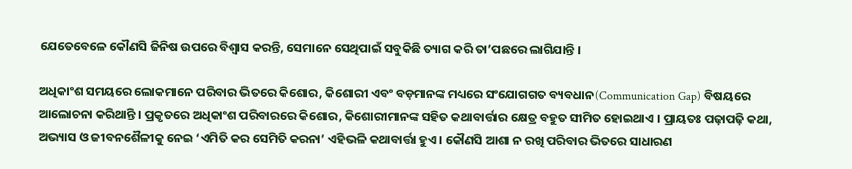ଯେତେବେଳେ କୌଣସି ଜିନିଷ ଉପରେ ବିଶ୍ୱାସ କରନ୍ତି, ସେମାନେ ସେଥିପାଇଁ ସବୁକିଛି ତ୍ୟାଗ କରି ତା’ପଛରେ ଲାଗିଯାନ୍ତି ।

ଅଧିକାଂଶ ସମୟରେ ଲୋକମାନେ ପରିବାର ଭିତରେ କିଶୋର, କିଶୋରୀ ଏବଂ ବଡ଼ମାନଙ୍କ ମଧ୍ୟରେ ସଂଯୋଗଗତ ବ୍ୟବଧାନ(Communication Gap) ବିଷୟରେ ଆଲୋଚନା କରିଥାନ୍ତି । ପ୍ରକୃତରେ ଅଧିକାଂଶ ପରିବାରରେ କିଶୋର, କିଶୋରୀମାନଙ୍କ ସହିତ କଥାବାର୍ତ୍ତାର କ୍ଷେତ୍ର ବହୁତ ସୀମିତ ହୋଇଥାଏ । ପ୍ରାୟତଃ ପଢ଼ାପଢ଼ି କଥା, ଅଭ୍ୟାସ ଓ ଜୀବନଶୈଳୀକୁ ନେଇ ‘ଏମିତି କର ସେମିତି କରନା’ ଏହିଭଳି କଥାବାର୍ତ୍ତା ହୁଏ । କୌଣସି ଆଶା ନ ରଖି ପରିବାର ଭିତରେ ସାଧାରଣ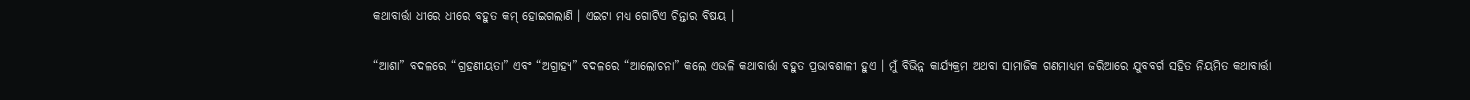କଥାବାର୍ତ୍ତା ଧୀରେ ଧୀରେ ବହୁତ କମ୍ ହୋଇଗଲାଣି । ଏଇଟା ମଧ୍ୟ ଗୋଟିଏ ଚିନ୍ତାର ବିଷୟ ।

“ଆଶା” ବଦଳରେ “ଗ୍ରହଣୀୟତା” ଏବଂ “ଅଗ୍ରାହ୍ୟ” ବଦଳରେ “ଆଲୋଚନା” କଲେ ଏଭଳି କଥାବାର୍ତ୍ତା ବହୁତ ପ୍ରଭାବଶାଳୀ ହୁଏ । ମୁଁ ବିଭିନ୍ନ କାର୍ଯ୍ୟକ୍ରମ ଅଥବା ସାମାଜିକ ଗଣମାଧ୍ୟମ ଜରିଆରେ ଯୁବବର୍ଗ ସହିତ ନିୟମିତ କଥାବାର୍ତ୍ତା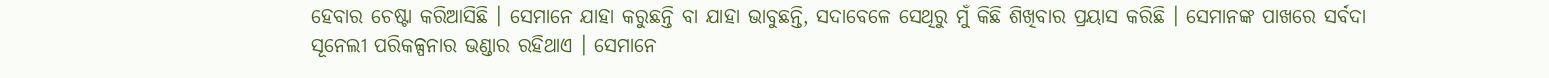ହେବାର ଚେଷ୍ଟା କରିଆସିଛି । ସେମାନେ ଯାହା କରୁଛନ୍ତି ବା ଯାହା ଭାବୁଛନ୍ତି, ସଦାବେଳେ ସେଥିରୁ ମୁଁ କିଛି ଶିଖିବାର ପ୍ରୟାସ କରିଛି । ସେମାନଙ୍କ ପାଖରେ ସର୍ବଦା ସୂନେଲୀ ପରିକଳ୍ପନାର ଭଣ୍ଡାର ରହିଥାଏ । ସେମାନେ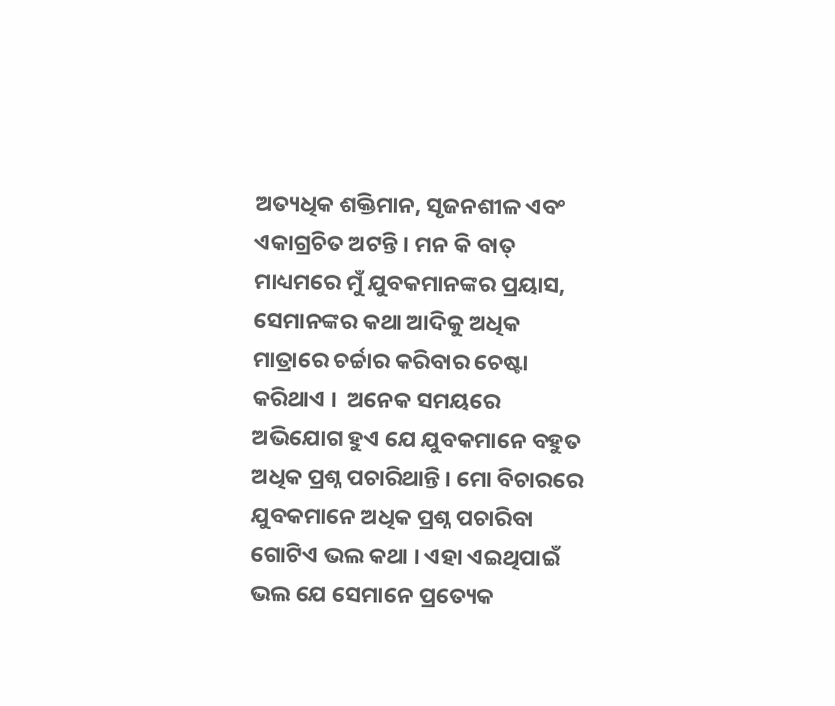ଅତ୍ୟଧିକ ଶକ୍ତିମାନ, ସୃଜନଶୀଳ ଏବଂ ଏକାଗ୍ରଚିତ ଅଟନ୍ତି । ମନ କି ବାତ୍ ମାଧ୍ୟମରେ ମୁଁ ଯୁବକମାନଙ୍କର ପ୍ରୟାସ, ସେମାନଙ୍କର କଥା ଆଦିକୁ ଅଧିକ ମାତ୍ରାରେ ଚର୍ଚ୍ଚାର କରିବାର ଚେଷ୍ଟା କରିଥାଏ ।  ଅନେକ ସମୟରେ ଅଭିଯୋଗ ହୁଏ ଯେ ଯୁବକମାନେ ବହୁତ ଅଧିକ ପ୍ରଶ୍ନ ପଚାରିଥାନ୍ତି । ମୋ ବିଚାରରେ ଯୁବକମାନେ ଅଧିକ ପ୍ରଶ୍ନ ପଚାରିବା ଗୋଟିଏ ଭଲ କଥା । ଏହା ଏଇଥିପାଇଁ ଭଲ ଯେ ସେମାନେ ପ୍ରତ୍ୟେକ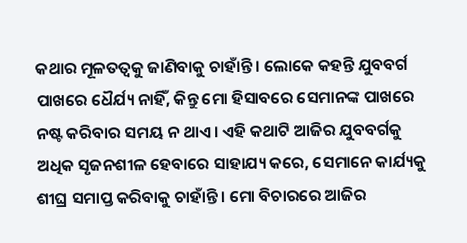କଥାର ମୂଳତତ୍ୱକୁ ଜାଣିବାକୁ ଚାହାଁନ୍ତି । ଲୋକେ କହନ୍ତି ଯୁବବର୍ଗ ପାଖରେ ଧୈର୍ଯ୍ୟ ନାହିଁ, କିନ୍ତୁ ମୋ ହିସାବରେ ସେମାନଙ୍କ ପାଖରେ ନଷ୍ଟ କରିବାର ସମୟ ନ ଥାଏ । ଏହି କଥାଟି ଆଜିର ଯୁବବର୍ଗକୁ ଅଧିକ ସୃଜନଶୀଳ ହେବାରେ ସାହାଯ୍ୟ କରେ, ସେମାନେ କାର୍ଯ୍ୟକୁ ଶୀଘ୍ର ସମାପ୍ତ କରିବାକୁ ଚାହାଁନ୍ତି । ମୋ ବିଚାରରେ ଆଜିର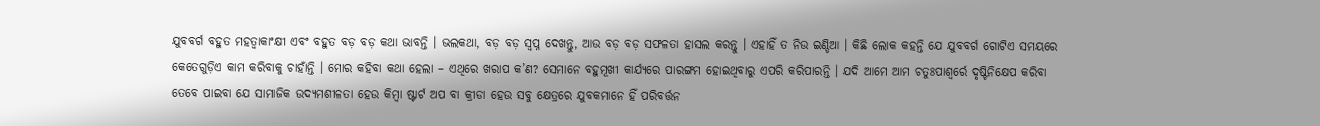ଯୁବବର୍ଗ ବହୁତ ମହତ୍ୱାକାଂକ୍ଷୀ ଏବଂ ବହୁତ ବଡ଼ ବଡ଼ କଥା ଭାବନ୍ତି । ଭଲକଥା, ବଡ଼ ବଡ଼ ସ୍ୱପ୍ନ ଦେଖନ୍ତୁ, ଆଉ ବଡ଼ ବଡ଼ ସଫଳତା ହାସଲ କରନ୍ତୁ । ଏହାହିଁ ତ ନିଉ ଇଣ୍ଡିଆ । କିଛି ଲୋକ କହନ୍ତି ଯେ ଯୁବବର୍ଗ ଗୋଟିଏ ସମୟରେ କେତେଗୁଡ଼ିଏ କାମ କରିବାକୁ ଚାହାଁନ୍ତି । ମୋର କହିବା କଥା ହେଲା – ଏଥିରେ ଖରାପ କ’ଣ? ସେମାନେ ବହୁମୂଖୀ କାର୍ଯ୍ୟରେ ପାରଙ୍ଗମ ହୋଇଥିବାରୁ ଏପରି କରିପାରନ୍ତି । ଯଦି ଆମେ ଆମ ଚତୁଃପାଶ୍ୱର୍ରେ ଦୃଷ୍ଟିନିକ୍ଷେପ କରିବା ତେବେ ପାଇବା ଯେ ସାମାଜିକ ଉଦ୍ୟମଶୀଳତା ହେଉ କିମ୍ବା ଷ୍ଟାର୍ଟ ଅପ ବା କ୍ରୀଡା ହେଉ ସବୁ କ୍ଷେତ୍ରରେ ଯୁବକମାନେ ହିଁ ପରିବର୍ତ୍ତନ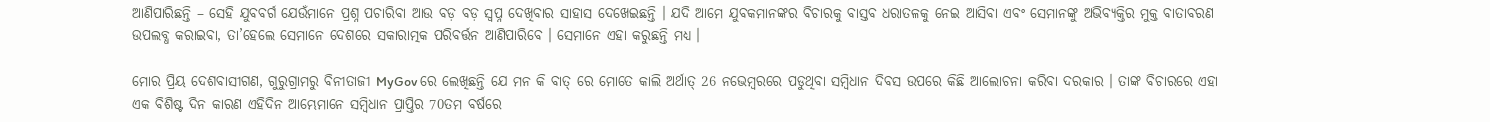ଆଣିପାରିଛନ୍ତି – ସେହି ଯୁବବର୍ଗ ଯେଉଁମାନେ ପ୍ରଶ୍ନ ପଚାରିବା ଆଉ ବଡ଼ ବଡ଼ ସ୍ୱପ୍ନ ଦେଖିବାର ସାହାସ ଦେଖେଇଛନ୍ତି । ଯଦି ଆମେ ଯୁବକମାନଙ୍କର ବିଚାରକୁ ବାସ୍ତବ ଧରାତଳକୁ ନେଇ ଆସିବା ଏବଂ ସେମାନଙ୍କୁ ଅଭିବ୍ୟକ୍ତିର ମୁକ୍ତ ବାତାବରଣ ଉପଲବ୍ଧ କରାଇବା, ତା’ହେଲେ ସେମାନେ ଦେଶରେ ସକାରାତ୍ମକ ପରିବର୍ତ୍ତନ ଆଣିପାରିବେ । ସେମାନେ ଏହା କରୁଛନ୍ତି ମଧ୍ୟ ।

ମୋର ପ୍ରିୟ ଦେଶବାସୀଗଣ, ଗୁରୁଗ୍ରାମରୁ ବିନୀତାଜୀ MyGov ରେ ଲେଖିଛନ୍ତି ଯେ ମନ କି ବାତ୍ ରେ ମୋତେ କାଲି ଅର୍ଥାତ୍ 26 ନଭେମ୍ବରରେ ପଡୁଥିବା ସମ୍ବିଧାନ ଦିବସ ଉପରେ କିଛି ଆଲୋଚନା କରିବା ଦରକାର । ତାଙ୍କ ବିଚାରରେ ଏହା ଏକ ବିଶିଷ୍ଟ ଦିନ କାରଣ ଏହିଦିନ ଆମ୍ଭେମାନେ ସମ୍ବିଧାନ ପ୍ରାପ୍ତିର 70ତମ ବର୍ଷରେ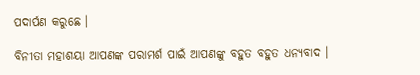ପଦାର୍ପଣ କରୁଛେ ।

ବିନୀତା ମହାଶୟା ଆପଣଙ୍କ ପରାମର୍ଶ ପାଇଁ ଆପଣଙ୍କୁ ବହୁତ ବହୁତ ଧନ୍ୟବାଦ ।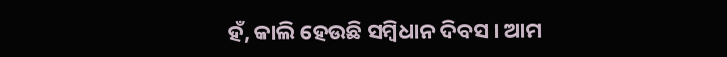ହଁ, କାଲି ହେଉଛି ସମ୍ବିଧାନ ଦିବସ । ଆମ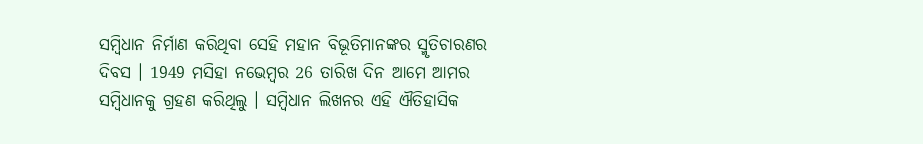ସମ୍ବିଧାନ ନିର୍ମାଣ କରିଥିବା ସେହି ମହାନ ବିଭୂତିମାନଙ୍କର ସ୍ମୃତିଚାରଣର ଦିବସ । 1949 ମସିହା ନଭେମ୍ବର 26 ତାରିଖ ଦିନ ଆମେ ଆମର ସମ୍ବିଧାନକୁ ଗ୍ରହଣ କରିଥିଲୁ । ସମ୍ବିଧାନ ଲିଖନର ଏହି ଐତିହାସିକ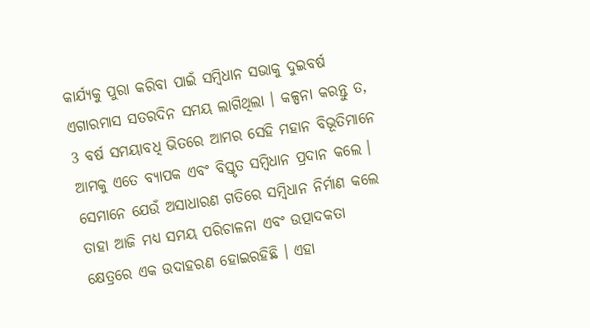କାର୍ଯ୍ୟକୁ ପୁରା କରିବା ପାଇଁ ସମ୍ବିଧାନ ସଭାକୁ ଦୁଇବର୍ଷ ଏଗାରମାସ ସତରଦିନ ସମୟ ଲାଗିଥିଲା । କଳ୍ପନା କରନ୍ତୁ ତ, 3 ବର୍ଷ ସମୟାବଧି ଭିତରେ ଆମର ସେହି ମହାନ ବିଭୂତିମାନେ ଆମକୁ ଏତେ ବ୍ୟାପକ ଏବଂ ବିସ୍ତୃତ ସମ୍ବିଧାନ ପ୍ରଦାନ କଲେ । ସେମାନେ ଯେଉଁ ଅସାଧାରଣ ଗତିରେ ସମ୍ବିଧାନ ନିର୍ମାଣ କଲେ ତାହା ଆଜି ମଧ୍ୟ ସମୟ ପରିଚାଳନା ଏବଂ ଉତ୍ପାଦକତା କ୍ଷେତ୍ରରେ ଏକ ଉଦାହରଣ ହୋଇରହିଛି । ଏହା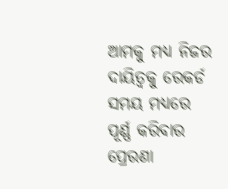ଆମକୁ ମଧ୍ୟ ନିଜର ଦାୟିତ୍ୱକୁ ରେକର୍ଡ ସମୟ ମଧ୍ୟରେ ପୂର୍ଣ୍ଣ କରିବାର ପ୍ରେରଣା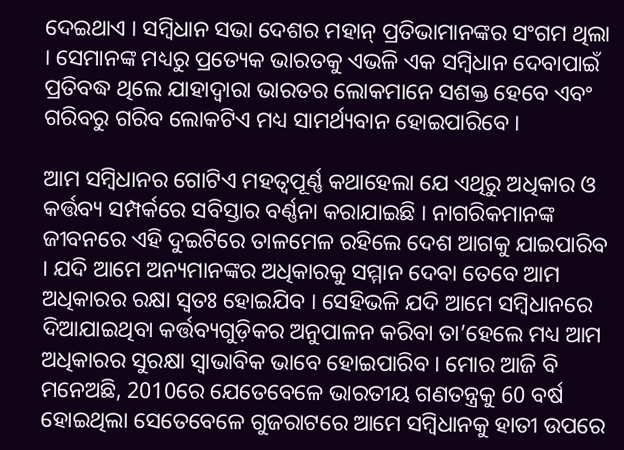ଦେଇଥାଏ । ସମ୍ବିଧାନ ସଭା ଦେଶର ମହାନ୍ ପ୍ରତିଭାମାନଙ୍କର ସଂଗମ ଥିଲା । ସେମାନଙ୍କ ମଧ୍ୟରୁ ପ୍ରତ୍ୟେକ ଭାରତକୁ ଏଭଳି ଏକ ସମ୍ବିଧାନ ଦେବାପାଇଁ ପ୍ରତିବଦ୍ଧ ଥିଲେ ଯାହାଦ୍ୱାରା ଭାରତର ଲୋକମାନେ ସଶକ୍ତ ହେବେ ଏବଂ ଗରିବରୁ ଗରିବ ଲୋକଟିଏ ମଧ୍ୟ ସାମର୍ଥ୍ୟବାନ ହୋଇପାରିବେ ।

ଆମ ସମ୍ବିଧାନର ଗୋଟିଏ ମହତ୍ୱପୂର୍ଣ୍ଣ କଥାହେଲା ଯେ ଏଥିରୁ ଅଧିକାର ଓ କର୍ତ୍ତବ୍ୟ ସମ୍ପର୍କରେ ସବିସ୍ତାର ବର୍ଣ୍ଣନା କରାଯାଇଛି । ନାଗରିକମାନଙ୍କ ଜୀବନରେ ଏହି ଦୁଇଟିରେ ତାଳମେଳ ରହିଲେ ଦେଶ ଆଗକୁ ଯାଇପାରିବ । ଯଦି ଆମେ ଅନ୍ୟମାନଙ୍କର ଅଧିକାରକୁ ସମ୍ମାନ ଦେବା ତେବେ ଆମ ଅଧିକାରର ରକ୍ଷା ସ୍ୱତଃ ହୋଇଯିବ । ସେହିଭଳି ଯଦି ଆମେ ସମ୍ବିଧାନରେ ଦିଆଯାଇଥିବା କର୍ତ୍ତବ୍ୟଗୁଡ଼ିକର ଅନୁପାଳନ କରିବା ତା’ହେଲେ ମଧ୍ୟ ଆମ ଅଧିକାରର ସୁରକ୍ଷା ସ୍ୱାଭାବିକ ଭାବେ ହୋଇପାରିବ । ମୋର ଆଜି ବି ମନେଅଛି, 2010ରେ ଯେତେବେଳେ ଭାରତୀୟ ଗଣତନ୍ତ୍ରକୁ 60 ବର୍ଷ ହୋଇଥିଲା ସେତେବେଳେ ଗୁଜରାଟରେ ଆମେ ସମ୍ବିଧାନକୁ ହାତୀ ଉପରେ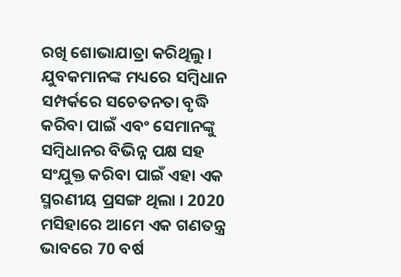ରଖି ଶୋଭାଯାତ୍ରା କରିଥିଲୁ । ଯୁବକମାନଙ୍କ ମଧ୍ୟରେ ସମ୍ବିଧାନ ସମ୍ପର୍କରେ ସଚେତନତା ବୃଦ୍ଧି କରିବା ପାଇଁ ଏବଂ ସେମାନଙ୍କୁ ସମ୍ବିଧାନର ବିଭିନ୍ନ ପକ୍ଷ ସହ ସଂଯୁକ୍ତ କରିବା ପାଇଁ ଏହା ଏକ ସ୍ମରଣୀୟ ପ୍ରସଙ୍ଗ ଥିଲା । 2020 ମସିହାରେ ଆମେ ଏକ ଗଣତନ୍ତ୍ର ଭାବରେ 70 ବର୍ଷ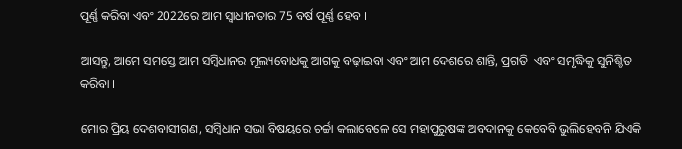ପୂର୍ଣ୍ଣ କରିବା ଏବଂ 2022ରେ ଆମ ସ୍ୱାଧୀନତାର 75 ବର୍ଷ ପୂର୍ଣ୍ଣ ହେବ ।

ଆସନ୍ତୁ, ଆମେ ସମସ୍ତେ ଆମ ସମ୍ବିଧାନର ମୂଲ୍ୟବୋଧକୁ ଆଗକୁ ବଢ଼ାଇବା ଏବଂ ଆମ ଦେଶରେ ଶାନ୍ତି, ପ୍ରଗତି  ଏବଂ ସମୃଦ୍ଧିକୁ ସୁନିଶ୍ଚିତ କରିବା ।

ମୋର ପ୍ରିୟ ଦେଶବାସୀଗଣ, ସମ୍ବିଧାନ ସଭା ବିଷୟରେ ଚର୍ଚ୍ଚା କଲାବେଳେ ସେ ମହାପୁରୁଷଙ୍କ ଅବଦାନକୁ କେବେବି ଭୁଲିହେବନି ଯିଏକି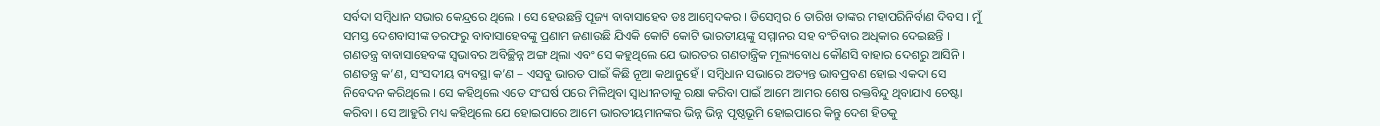ସର୍ବଦା ସମ୍ବିଧାନ ସଭାର କେନ୍ଦ୍ରରେ ଥିଲେ । ସେ ହେଉଛନ୍ତି ପୂଜ୍ୟ ବାବାସାହେବ ଡଃ ଆମ୍ବେଦକର । ଡିସେମ୍ବର 6 ତାରିଖ ତାଙ୍କର ମହାପରିନିର୍ବାଣ ଦିବସ । ମୁଁ ସମସ୍ତ ଦେଶବାସୀଙ୍କ ତରଫରୁ ବାବାସାହେବଙ୍କୁ ପ୍ରଣାମ ଜଣାଉଛି ଯିଏକି କୋଟି କୋଟି ଭାରତୀୟଙ୍କୁ ସମ୍ମାନର ସହ ବଂଚିବାର ଅଧିକାର ଦେଇଛନ୍ତି । ଗଣତନ୍ତ୍ର ବାବାସାହେବଙ୍କ ସ୍ୱଭାବର ଅବିଚ୍ଛିନ୍ନ ଅଙ୍ଗ ଥିଲା ଏବଂ ସେ କହୁଥିଲେ ଯେ ଭାରତର ଗଣତାନ୍ତ୍ରିକ ମୂଲ୍ୟବୋଧ କୌଣସି ବାହାର ଦେଶରୁ ଆସିନି । ଗଣତନ୍ତ୍ର କ’ଣ, ସଂସଦୀୟ ବ୍ୟବସ୍ଥା କ’ଣ – ଏସବୁ ଭାରତ ପାଇଁ କିଛି ନୂଆ କଥାନୁହେଁ । ସମ୍ବିଧାନ ସଭାରେ ଅତ୍ୟନ୍ତ ଭାବପ୍ରବଣ ହୋଇ ଏକଦା ସେ ନିବେଦନ କରିଥିଲେ । ସେ କହିଥିଲେ ଏତେ ସଂଘର୍ଷ ପରେ ମିଳିଥିବା ସ୍ୱାଧୀନତାକୁ ରକ୍ଷା କରିବା ପାଇଁ ଆମେ ଆମର ଶେଷ ରକ୍ତବିନ୍ଦୁ ଥିବାଯାଏ ଚେଷ୍ଟା କରିବା । ସେ ଆହୁରି ମଧ୍ୟ କହିଥିଲେ ଯେ ହୋଇପାରେ ଆମେ ଭାରତୀୟମାନଙ୍କର ଭିନ୍ନ ଭିନ୍ନ ପୃଷ୍ଠଭୂମି ହୋଇପାରେ କିନ୍ତୁ ଦେଶ ହିତକୁ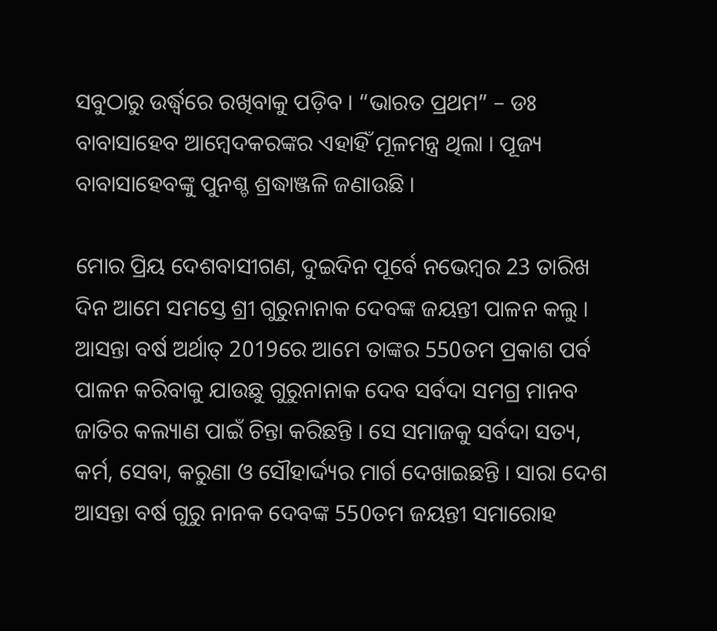ସବୁଠାରୁ ଉର୍ଦ୍ଧ୍ଵରେ ରଖିବାକୁ ପଡ଼ିବ । “ଭାରତ ପ୍ରଥମ” – ଡଃ ବାବାସାହେବ ଆମ୍ବେଦକରଙ୍କର ଏହାହିଁ ମୂଳମନ୍ତ୍ର ଥିଲା । ପୂଜ୍ୟ ବାବାସାହେବଙ୍କୁ ପୁନଶ୍ଚ ଶ୍ରଦ୍ଧାଞ୍ଜଳି ଜଣାଉଛି ।

ମୋର ପ୍ରିୟ ଦେଶବାସୀଗଣ, ଦୁଇଦିନ ପୂର୍ବେ ନଭେମ୍ବର 23 ତାରିଖ ଦିନ ଆମେ ସମସ୍ତେ ଶ୍ରୀ ଗୁରୁନାନାକ ଦେବଙ୍କ ଜୟନ୍ତୀ ପାଳନ କଲୁ । ଆସନ୍ତା ବର୍ଷ ଅର୍ଥାତ୍ 2019ରେ ଆମେ ତାଙ୍କର 550ତମ ପ୍ରକାଶ ପର୍ବ ପାଳନ କରିବାକୁ ଯାଉଛୁ ଗୁରୁନାନାକ ଦେବ ସର୍ବଦା ସମଗ୍ର ମାନବ ଜାତିର କଲ୍ୟାଣ ପାଇଁ ଚିନ୍ତା କରିଛନ୍ତି । ସେ ସମାଜକୁ ସର୍ବଦା ସତ୍ୟ, କର୍ମ, ସେବା, କରୁଣା ଓ ସୌହାର୍ଦ୍ଦ୍ୟର ମାର୍ଗ ଦେଖାଇଛନ୍ତି । ସାରା ଦେଶ ଆସନ୍ତା ବର୍ଷ ଗୁରୁ ନାନକ ଦେବଙ୍କ 550ତମ ଜୟନ୍ତୀ ସମାରୋହ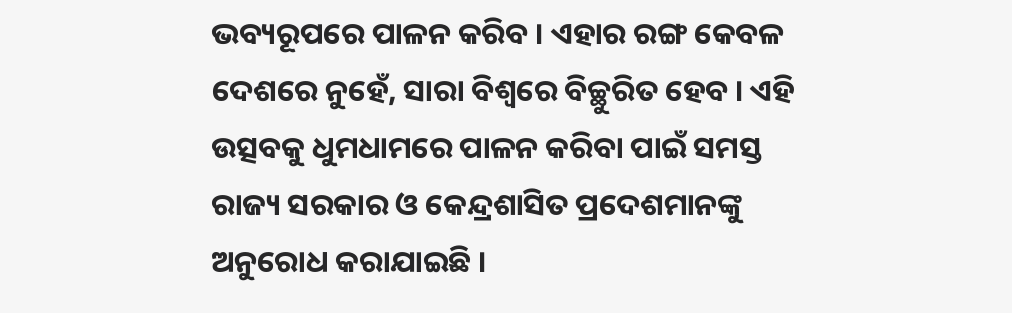ଭବ୍ୟରୂପରେ ପାଳନ କରିବ । ଏହାର ରଙ୍ଗ କେବଳ ଦେଶରେ ନୁହେଁ, ସାରା ବିଶ୍ୱରେ ବିଚ୍ଛୁରିତ ହେବ । ଏହି ଉତ୍ସବକୁ ଧୁମଧାମରେ ପାଳନ କରିବା ପାଇଁ ସମସ୍ତ ରାଜ୍ୟ ସରକାର ଓ କେନ୍ଦ୍ରଶାସିତ ପ୍ରଦେଶମାନଙ୍କୁ ଅନୁରୋଧ କରାଯାଇଛି ।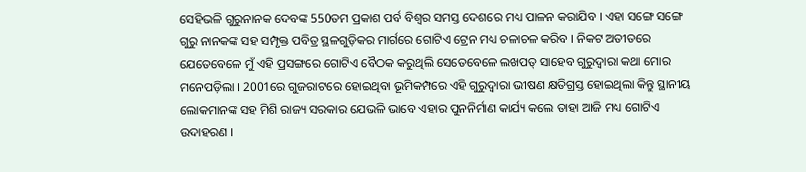ସେହିଭଳି ଗୁରୁନାନକ ଦେବଙ୍କ 550ତମ ପ୍ରକାଶ ପର୍ବ ବିଶ୍ୱର ସମସ୍ତ ଦେଶରେ ମଧ୍ୟ ପାଳନ କରାଯିବ । ଏହା ସଙ୍ଗେ ସଙ୍ଗେ ଗୁରୁ ନାନକଙ୍କ ସହ ସମ୍ପୃକ୍ତ ପବିତ୍ର ସ୍ଥଳଗୁଡ଼ିକର ମାର୍ଗରେ ଗୋଟିଏ ଟ୍ରେନ ମଧ୍ୟ ଚଳାଚଳ କରିବ । ନିକଟ ଅତୀତରେ ଯେତେବେଳେ ମୁଁ ଏହି ପ୍ରସଙ୍ଗରେ ଗୋଟିଏ ବୈଠକ କରୁଥିଲି ସେତେବେଳେ ଲଖପତ୍ ସାହେବ ଗୁରୁଦ୍ୱାରା କଥା ମୋର ମନେପଡ଼ିଲା । 2001ରେ ଗୁଜରାଟରେ ହୋଇଥିବା ଭୂମିକମ୍ପରେ ଏହି ଗୁରୁଦ୍ୱାରା ଭୀଷଣ କ୍ଷତିଗ୍ରସ୍ତ ହୋଇଥିଲା କିନ୍ତୁ ସ୍ଥାନୀୟ ଲୋକମାନଙ୍କ ସହ ମିଶି ରାଜ୍ୟ ସରକାର ଯେଭଳି ଭାବେ ଏହାର ପୁନନିର୍ମାଣ କାର୍ଯ୍ୟ କଲେ ତାହା ଆଜି ମଧ୍ୟ ଗୋଟିଏ ଉଦାହରଣ ।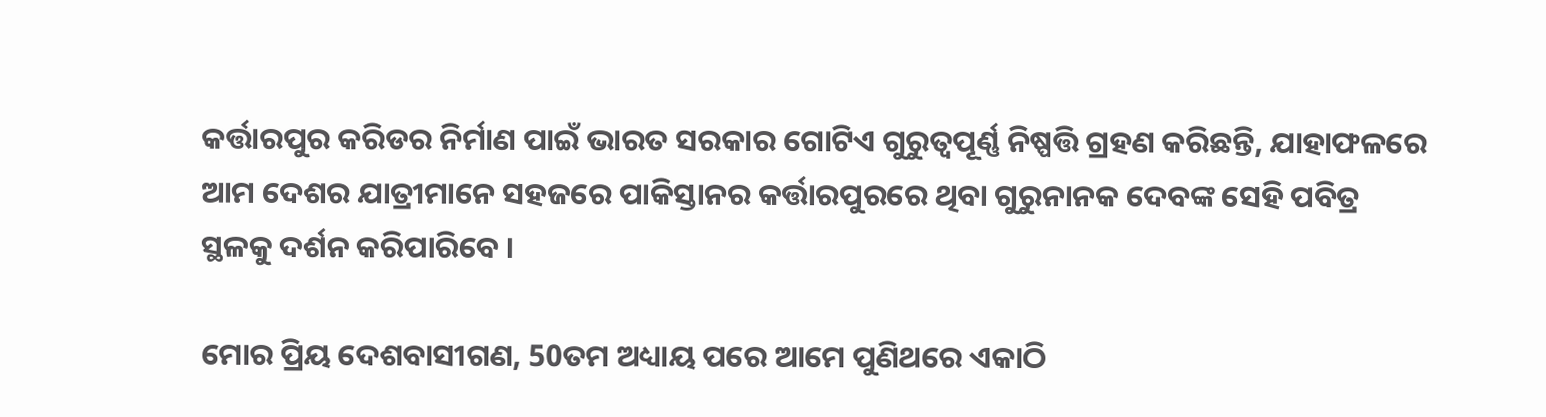କର୍ତ୍ତାରପୁର କରିଡର ନିର୍ମାଣ ପାଇଁ ଭାରତ ସରକାର ଗୋଟିଏ ଗୁରୁତ୍ୱପୂର୍ଣ୍ଣ ନିଷ୍ପତ୍ତି ଗ୍ରହଣ କରିଛନ୍ତି, ଯାହାଫଳରେ ଆମ ଦେଶର ଯାତ୍ରୀମାନେ ସହଜରେ ପାକିସ୍ତାନର କର୍ତ୍ତାରପୁରରେ ଥିବା ଗୁରୁନାନକ ଦେବଙ୍କ ସେହି ପବିତ୍ର ସ୍ଥଳକୁ ଦର୍ଶନ କରିପାରିବେ ।

ମୋର ପ୍ରିୟ ଦେଶବାସୀଗଣ, 50ତମ ଅଧ୍ୟାୟ ପରେ ଆମେ ପୁଣିଥରେ ଏକାଠି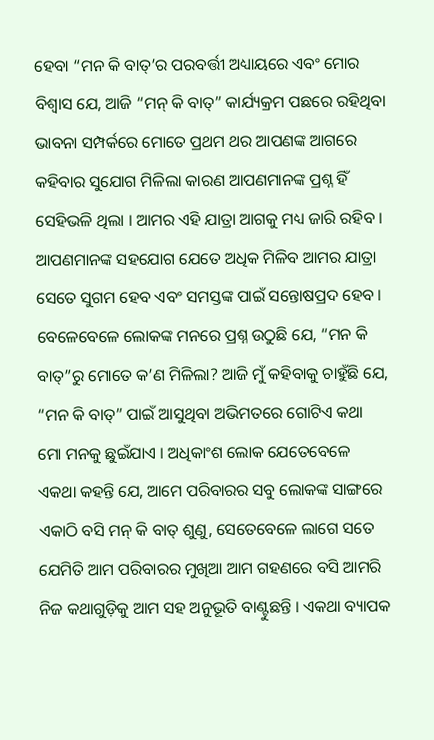ହେବା “ମନ କି ବାତ୍’ର ପରବର୍ତ୍ତୀ ଅଧ୍ୟାୟରେ ଏବଂ ମୋର ବିଶ୍ୱାସ ଯେ, ଆଜି “ମନ୍ କି ବାତ୍” କାର୍ଯ୍ୟକ୍ରମ ପଛରେ ରହିଥିବା ଭାବନା ସମ୍ପର୍କରେ ମୋତେ ପ୍ରଥମ ଥର ଆପଣଙ୍କ ଆଗରେ କହିବାର ସୁଯୋଗ ମିଳିଲା କାରଣ ଆପଣମାନଙ୍କ ପ୍ରଶ୍ନ ହିଁ ସେହିଭଳି ଥିଲା । ଆମର ଏହି ଯାତ୍ରା ଆଗକୁ ମଧ୍ୟ ଜାରି ରହିବ । ଆପଣମାନଙ୍କ ସହଯୋଗ ଯେତେ ଅଧିକ ମିଳିବ ଆମର ଯାତ୍ରା ସେତେ ସୁଗମ ହେବ ଏବଂ ସମସ୍ତଙ୍କ ପାଇଁ ସନ୍ତୋଷପ୍ରଦ ହେବ । ବେଳେବେଳେ ଲୋକଙ୍କ ମନରେ ପ୍ରଶ୍ନ ଉଠୁଛି ଯେ, “ମନ କି ବାତ୍”ରୁ ମୋତେ କ’ଣ ମିଳିଲା? ଆଜି ମୁଁ କହିବାକୁ ଚାହୁଁଛି ଯେ, “ମନ କି ବାତ୍” ପାଇଁ ଆସୁଥିବା ଅଭିମତରେ ଗୋଟିଏ କଥା ମୋ ମନକୁ ଛୁଇଁଯାଏ । ଅଧିକାଂଶ ଲୋକ ଯେତେବେଳେ ଏକଥା କହନ୍ତି ଯେ, ଆମେ ପରିବାରର ସବୁ ଲୋକଙ୍କ ସାଙ୍ଗରେ ଏକାଠି ବସି ମନ୍ କି ବାତ୍ ଶୁଣୁ, ସେତେବେଳେ ଲାଗେ ସତେ ଯେମିତି ଆମ ପରିବାରର ମୁଖିଆ ଆମ ଗହଣରେ ବସି ଆମରି ନିଜ କଥାଗୁଡ଼ିକୁ ଆମ ସହ ଅନୁଭୂତି ବାଣ୍ଟୁଛନ୍ତି । ଏକଥା ବ୍ୟାପକ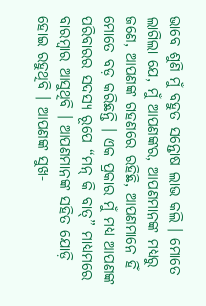ଭାବେ ଶୁଣି ମୁଁ ବହୁତ ସନ୍ତୋଷ ଲାଭ କଲି । ମୋତେ ଲାଗିଲା ଯେ, ମୁଁ ଆପଣଙ୍କର, ଆପଣମାନଙ୍କ ମଧ୍ୟରୁ ଜଣେ, ଆପଣଙ୍କ ଗହଣରେ ରହିଛି, ଆପଣମାନେ ହିଁ ମୋତେ ବଡ଼ କରିଛନ୍ତି । ଏକ ପ୍ରକାର ମୁଁ ମଧ୍ୟ ଆପଣଙ୍କ ପରିବାରର ସଦସ୍ୟ ରୂପେ “ମନ୍ କି ବାତ୍” ମାଧ୍ୟମରେ ବାରମ୍ବାର ଆସୁଥିବି । ଆପଣମାନଙ୍କ ସହିତ ଯୋଡ଼ି ହୋଇ ରହୁଥିବି । ଆପଣଙ୍କ ସୁଖ-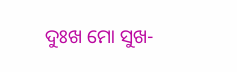ଦୁଃଖ ମୋ ସୁଖ-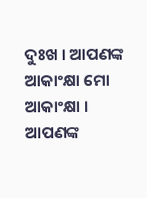ଦୁଃଖ । ଆପଣଙ୍କ ଆକାଂକ୍ଷା ମୋ ଆକାଂକ୍ଷା । ଆପଣଙ୍କ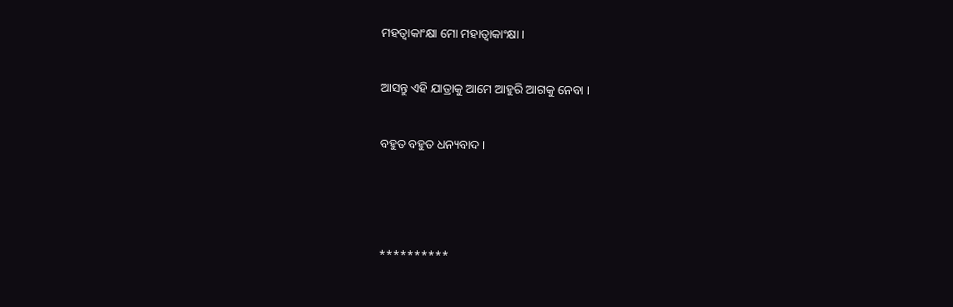ମହତ୍ୱାକାଂକ୍ଷା ମୋ ମହାତ୍ୱାକାଂକ୍ଷା ।

ଆସନ୍ତୁ ଏହି ଯାତ୍ରାକୁ ଆମେ ଆହୁରି ଆଗକୁ ନେବା ।

ବହୁତ ବହୁତ ଧନ୍ୟବାଦ ।



**********